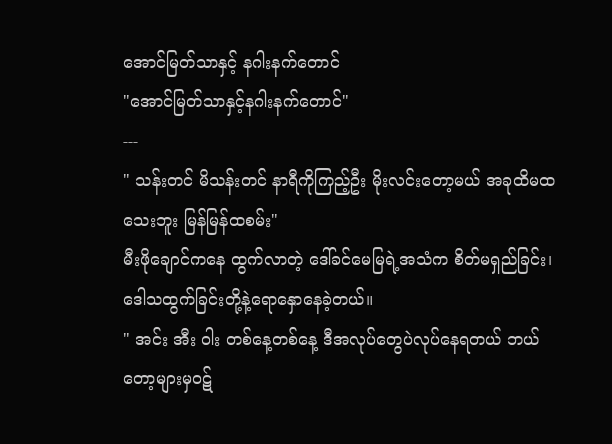အောင်မြတ်သာနှင့် နဂါးနက်တောင်
"အောင်မြတ်သာနှင့်နဂါးနက်တောင်"
---
" သန်းတင် မိသန်းတင် နာရီကိုကြည့်ဦး မိုးလင်းတော့မယ် အခုထိမထသေးဘူး မြန်မြန်ထစမ်း"
မီးဖိုချောင်ကနေ ထွက်လာတဲ့ ဒေါ်ခင်မေမြရဲ့အသံက စိတ်မရှည်ခြင်း၊ ဒေါသထွက်ခြင်းတို့နဲ့ရောနှောနေခဲ့တယ်။
" အင်း အီး ဝါး တစ်နေ့တစ်နေ့ ဒီအလုပ်တွေပဲလုပ်နေရတယ် ဘယ်တော့များမှဝဋ်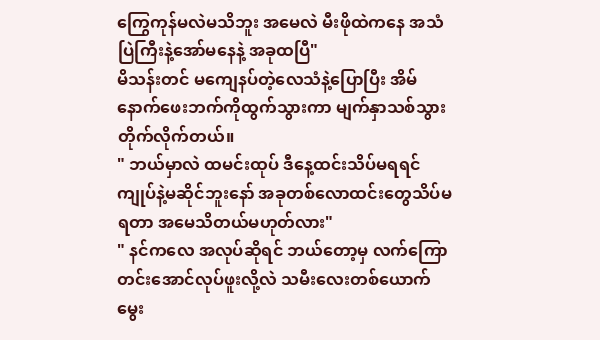ကြွေကုန်မလဲမသိဘူး အမေလဲ မီးဖိုထဲကနေ အသံပြဲကြီးနဲ့အော်မနေနဲ့ အခုထပြီ"
မိသန်းတင် မကျေနပ်တဲ့လေသံနဲ့ပြောပြီး အိမ်နောက်ဖေးဘက်ကိုထွက်သွားကာ မျက်နှာသစ်သွားတိုက်လိုက်တယ်။
" ဘယ်မှာလဲ ထမင်းထုပ် ဒီနေ့ထင်းသိပ်မရရင် ကျုပ်နဲ့မဆိုင်ဘူးနော် အခုတစ်လောထင်းတွေသိပ်မရတာ အမေသိတယ်မဟုတ်လား"
" နင်ကလေ အလုပ်ဆိုရင် ဘယ်တော့မှ လက်ကြောတင်းအောင်လုပ်ဖူးလို့လဲ သမီးလေးတစ်ယောက်မွေး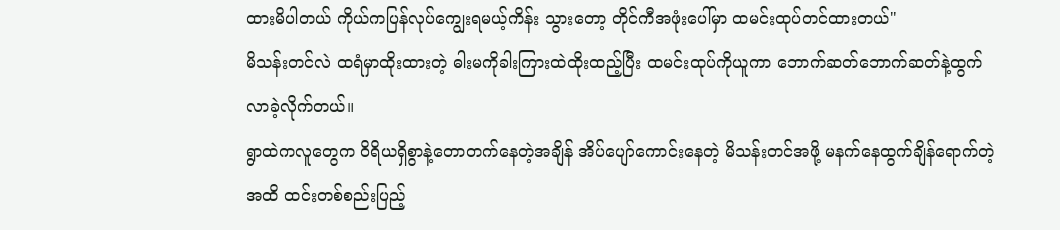ထားမိပါတယ် ကိုယ်ကပြန်လုပ်ကျွေးရမယ့်ကိန်း သွားတော့ တိုင်ကီအဖုံးပေါ်မှာ ထမင်းထုပ်တင်ထားတယ်"
မိသန်းတင်လဲ ထရံမှာထိုးထားတဲ့ ဓါးမကိုခါးကြားထဲထိုးထည့်ပြီး ထမင်းထုပ်ကိုယူကာ ဘောက်ဆတ်ဘောက်ဆတ်နဲ့ထွက်လာခဲ့လိုက်တယ်။
ရွာထဲကလူတွေက ဝိရိယရှိစွာနဲ့တောတက်နေတဲ့အချိန် အိပ်ပျော်ကောင်းနေတဲ့ မိသန်းတင်အဖို့ မနက်နေထွက်ချိန်ရောက်တဲ့အထိ ထင်းတစ်စည်းပြည့်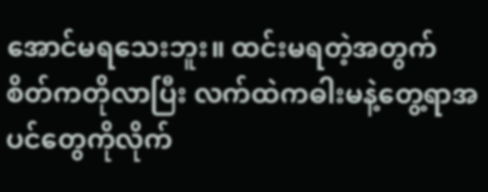အောင်မရသေးဘူး။ ထင်းမရတဲ့အတွက် စိတ်ကတိုလာပြီး လက်ထဲကဓါးမနဲ့တွေ့ရာအပင်တွေကိုလိုက်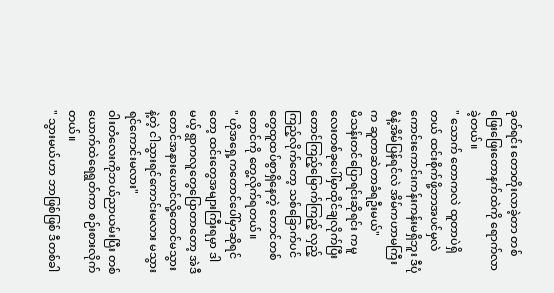ခုတ်ရင်း တောတိုးလာခဲ့တာ တစ်ဖြေးဖြေးတောနက်ထဲကို ရောက်လာခဲ့တယ်။
" သောက် တောကလဲ ထူတာပဲရှိတယ် ထင်းစိုက်ဖို့ဘာအပင်မှလဲကောင်းကောင်းကန်းကန်းမရှိဘူး ဒီပုံစံနဲ့အိမ်ပြန်ရင်လဲ အိမ်ကဟာမကြီးက ဆူတာဆဲတာခံရဦးမယ်"
မိသန်းတင်ပြောရင်းဆိုရင်း ကမူလေးတစ်ခုပေါ်မှာထိုင်ချလိုက်ပြီး တောင်ကြည့်မြောက်ကြည့် လှည့်ကြည့်လိုက်တော့ သစ်ခြောက်ပင်တွေထူထပ်စွာရှိနေတဲ့ တောင်တစ်တောင်ကို တွေ့လိုက်ရတယ်။
" ဟိုအရှေ့ကတောင်ပေါ်မှာဆိုရင်တော့ ထင်းတွေအများကြီးရမှာ ဒါမယ့် ရွာကလူတွေပြောတာတော့ အဲဒီတောင်အနားယောင်လို့တောင်မသွားနဲ့တဲ့ ငါသွားရင်ကောင်းမလား မသွားရင်ကောင်းမလား"
ဝါးတံလေးကိုဘယ်ညာယမ်းပြီး တစ်ယောက်ထဲရေရွတ်ကာ စဉ်းစားလိုက်တယ်။
" သွားမယ်ဟာ ဘာဖြစ်ဖြစ် ဒီတစ်ခါ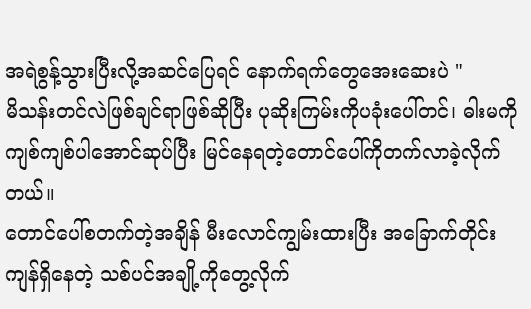အရဲစွန့်သွားပြီးလို့အဆင်ပြေရင် နောက်ရက်တွေအေးဆေးပဲ "
မိသန်းတင်လဲဖြစ်ချင်ရာဖြစ်ဆိုပြီး ပုဆိုးကြမ်းကိုပခုံးပေါ်တင်၊ ဓါးမကိုကျစ်ကျစ်ပါအောင်ဆုပ်ပြီး မြင်နေရတဲ့တောင်ပေါ်ကိုတက်လာခဲ့လိုက်တယ်။
တောင်ပေါ်စတက်တဲ့အချိန် မီးလောင်ကျွမ်းထားပြီး အခြောက်တိုင်းကျန်ရှိနေတဲ့ သစ်ပင်အချို့ကိုတွေ့လိုက်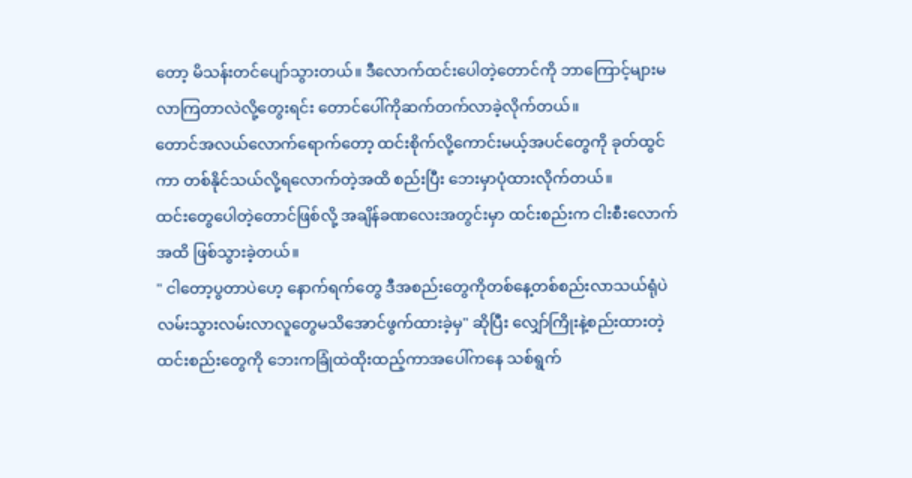တော့ မိသန်းတင်ပျော်သွားတယ်။ ဒီလောက်ထင်းပေါတဲ့တောင်ကို ဘာကြောင့်များမလာကြတာလဲလို့တွေးရင်း တောင်ပေါ်ကိုဆက်တက်လာခဲ့လိုက်တယ်။
တောင်အလယ်လောက်ရောက်တော့ ထင်းစိုက်လို့ကောင်းမယ့်အပင်တွေကို ခုတ်ထွင်ကာ တစ်နိုင်သယ်လို့ရလောက်တဲ့အထိ စည်းပြီး ဘေးမှာပုံထားလိုက်တယ်။
ထင်းတွေပေါတဲ့တောင်ဖြစ်လို့ အချိန်ခဏလေးအတွင်းမှာ ထင်းစည်းက ငါးစီးလောက်အထိ ဖြစ်သွားခဲ့တယ်။
" ငါတော့ပွတာပဲဟေ့ နောက်ရက်တွေ ဒီအစည်းတွေကိုတစ်နေ့တစ်စည်းလာသယ်ရုံပဲ လမ်းသွားလမ်းလာလူတွေမသိအောင်ဖွက်ထားခဲ့မှ" ဆိုပြီး လျှော်ကြိုးနဲ့စည်းထားတဲ့ ထင်းစည်းတွေကို ဘေးကခြုံထဲထိုးထည့်ကာအပေါ်ကနေ သစ်ရွက်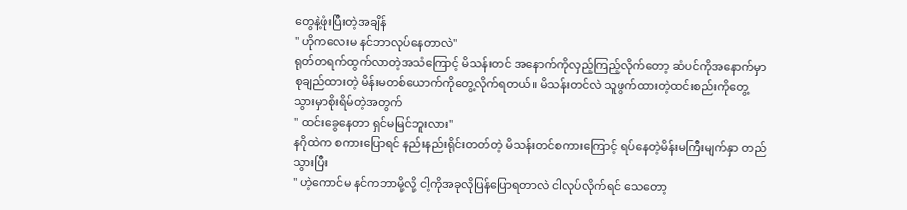တွေနဲ့ဖုံးပြီးတဲ့အချိန်
" ဟိုကလေးမ နင်ဘာလုပ်နေတာလဲ"
ရုတ်တရက်ထွက်လာတဲ့အသံကြောင့် မိသန်းတင် အနောက်ကိုလှည့်ကြည့်လိုက်တော့ ဆံပင်ကိုအနောက်မှာစုချည်ထားတဲ့ မိန်းမတစ်ယောက်ကိုတွေ့လိုက်ရတယ်။ မိသန်းတင်လဲ သူဖွက်ထားတဲ့ထင်းစည်းကိုတွေ့သွားမှာစိုးရိမ်တဲ့အတွက်
" ထင်းခွေနေတာ ရှင်မမြင်ဘူးလား"
နဂိုထဲက စကားပြောရင် နည်းနည်းရိုင်းတတ်တဲ့ မိသန်းတင်စကားကြောင့် ရပ်နေတဲ့မိန်းမကြီးမျက်နှာ တည်သွားပြီး
" ဟဲ့ကောင်မ နင်ကဘာမို့လို့ ငါ့ကိုအခုလိုပြန်ပြောရတာလဲ ငါလုပ်လိုက်ရင် သေတော့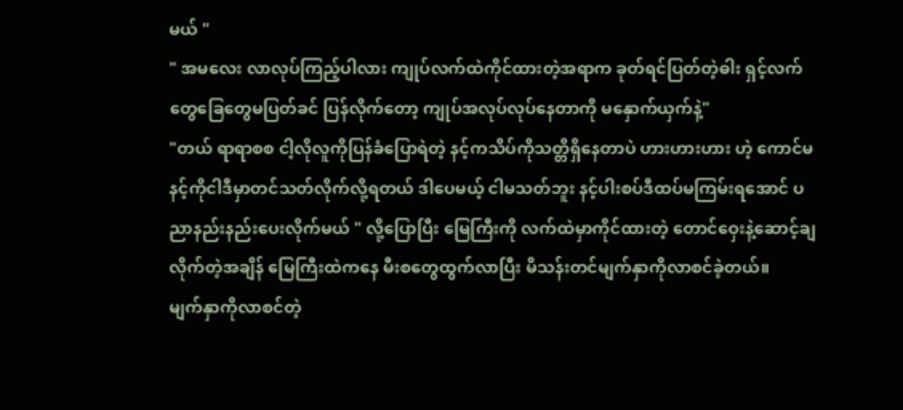မယ် "
" အမလေး လာလုပ်ကြည့်ပါလား ကျုပ်လက်ထဲကိုင်ထားတဲ့အရာက ခုတ်ရင်ပြတ်တဲ့ဓါး ရှင့်လက်တွေခြေတွေမပြတ်ခင် ပြန်လိုက်တော့ ကျုပ်အလုပ်လုပ်နေတာကို မနှောက်ယှက်နဲ့"
"တယ် ရာရာစစ ငါ့လိုလူကိုပြန်ခံပြောရဲတဲ့ နင့်ကသိပ်ကိုသတ္တိရှိနေတာပဲ ဟားဟားဟား ဟဲ့ ကောင်မ နင့်ကိုငါဒီမှာတင်သတ်လိုက်လို့ရတယ် ဒါပေမယ့် ငါမသတ်ဘူး နင့်ပါးစပ်ဒီထပ်မကြမ်းရအောင် ပညာနည်းနည်းပေးလိုက်မယ် " လို့ပြောပြီး မြေကြီးကို လက်ထဲမှာကိုင်ထားတဲ့ တောင်ဝှေးနဲ့ဆောင့်ချလိုက်တဲ့အချိန် မြေကြီးထဲကနေ မီးစတွေထွက်လာပြီး မိသန်းတင်မျက်နှာကိုလာစင်ခဲ့တယ်။
မျက်နှာကိုလာစင်တဲ့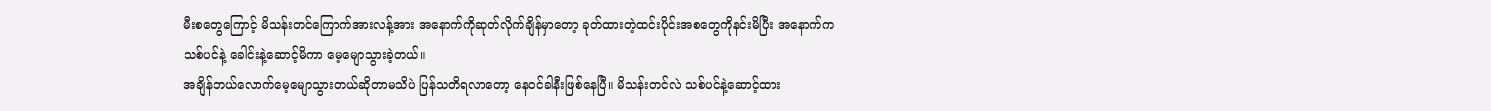မီးစတွေကြောင့် မိသန်းတင်ကြောက်အားလန့်အား အနောက်ကိုဆုတ်လိုက်ချိန်မှာတော့ ခုတ်ထားတဲ့ထင်းပိုင်းအစတွေကိုနင်းမိပြီး အနောက်က သစ်ပင်နဲ့ ခေါင်းနဲ့ဆောင့်မိကာ မေ့မျောသွားခဲ့တယ်။
အချိန်ဘယ်လောက်မေ့မျောသွားတယ်ဆိုတာမသိပဲ ပြန်သတိရလာတော့ နေဝင်ခါနီးဖြစ်နေပြီ။ မိသန်းတင်လဲ သစ်ပင်နဲ့ဆောင့်ထား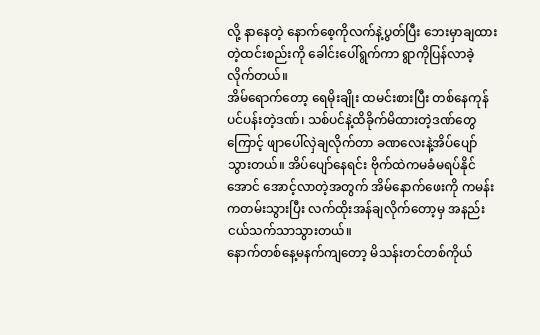လို့ နာနေတဲ့ နောက်စေ့ကိုလက်နဲ့ပွတ်ပြီး ဘေးမှာချထားတဲ့ထင်းစည်းကို ခေါင်းပေါ်ရွက်ကာ ရွာကိုပြန်လာခဲ့လိုက်တယ်။
အိမ်ရောက်တော့ ရေမိုးချိုး ထမင်းစားပြီး တစ်နေကုန်ပင်ပန်းတဲ့ဒဏ်၊ သစ်ပင်နဲ့ထိခိုက်မိထားတဲ့ဒဏ်တွေကြောင့် ဖျာပေါ်လှဲချလိုက်တာ ခဏလေးနဲ့အိပ်ပျော်သွားတယ်။ အိပ်ပျော်နေရင်း ဗိုက်ထဲကမခံမရပ်နိုင်အောင် အောင့်လာတဲ့အတွက် အိမ်နောက်ဖေးကို ကမန်းကတမ်းသွားပြီး လက်ထိုးအန်ချလိုက်တော့မှ အနည်းငယ်သက်သာသွားတယ်။
နောက်တစ်နေ့မနက်ကျတော့ မိသန်းတင်တစ်ကိုယ်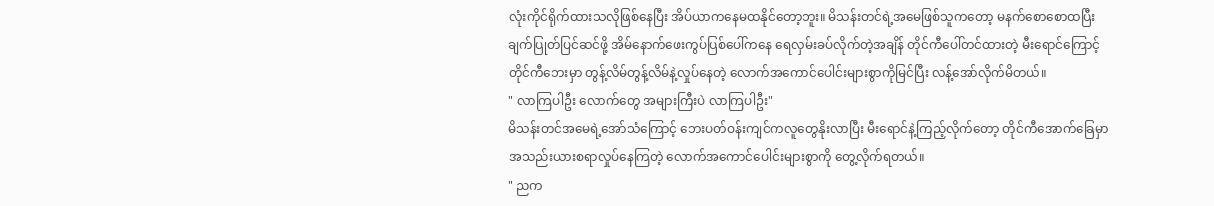လုံးကိုင်ရိုက်ထားသလိုဖြစ်နေပြီး အိပ်ယာကနေမထနိုင်တော့ဘူး။ မိသန်းတင်ရဲ့အမေဖြစ်သူကတော့ မနက်စောစောထပြီး ချက်ပြုတ်ပြင်ဆင်ဖို့ အိမ်နောက်ဖေးကွပ်ပြစ်ပေါ်ကနေ ရေလှမ်းခပ်လိုက်တဲ့အချိန် တိုင်ကီပေါ်တင်ထားတဲ့ မီးရောင်ကြောင့် တိုင်ကီဘေးမှာ တွန့်လိမ်တွန့်လိမ်နဲ့လှုပ်နေတဲ့ လောက်အကောင်ပေါင်းများစွာကိုမြင်ပြီး လန့်အော်လိုက်မိတယ်။
" လာကြပါဦး လောက်တွေ အများကြီးပဲ လာကြပါဦး"
မိသန်းတင်အမေရဲ့အော်သံကြောင့် ဘေးပတ်ဝန်းကျင်ကလူတွေနိုးလာပြီး မီးရောင်နဲ့ကြည့်လိုက်တော့ တိုင်ကီအောက်ခြေမှာ အသည်းယားစရာလှုပ်နေကြတဲ့ လောက်အကောင်ပေါင်းများစွာကို တွေ့လိုက်ရတယ်။
" ညက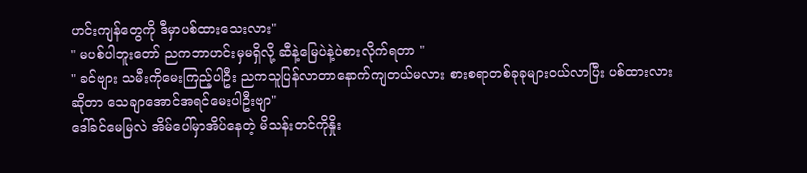ဟင်းကျန်တွေကို ဒီမှာပစ်ထားသေးလား"
" မပစ်ပါဘူးတော် ညကဘာဟင်းမှမရှိလို့ ဆီနဲ့မြေပဲနဲ့ပဲစားလိုက်ရတာ "
" ခင်ဗျား သမီးကိုမေးကြည့်ပါဦး ညကသူပြန်လာတာနောက်ကျတယ်မလား စားစရာတစ်ခုခုများဝယ်လာပြီး ပစ်ထားလားဆိုတာ သေချာအောင်အရင်မေးပါဦးဗျာ"
ဒေါ်ခင်မေမြလဲ အိမ်ပေါ်မှာအိပ်နေတဲ့ မိသန်းတင်ကိုနှိုး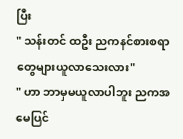ပြီး
" သန်းတင် ထဦး ညကနင်စားစရာတွေများယူလာသေးလား"
" ဟာ ဘာမှမယူလာပါဘူး ညကအမေပြင်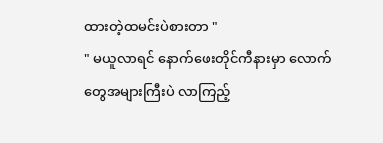ထားတဲ့ထမင်းပဲစားတာ "
" မယူလာရင် နောက်ဖေးတိုင်ကီနားမှာ လောက်တွေအများကြီးပဲ လာကြည့်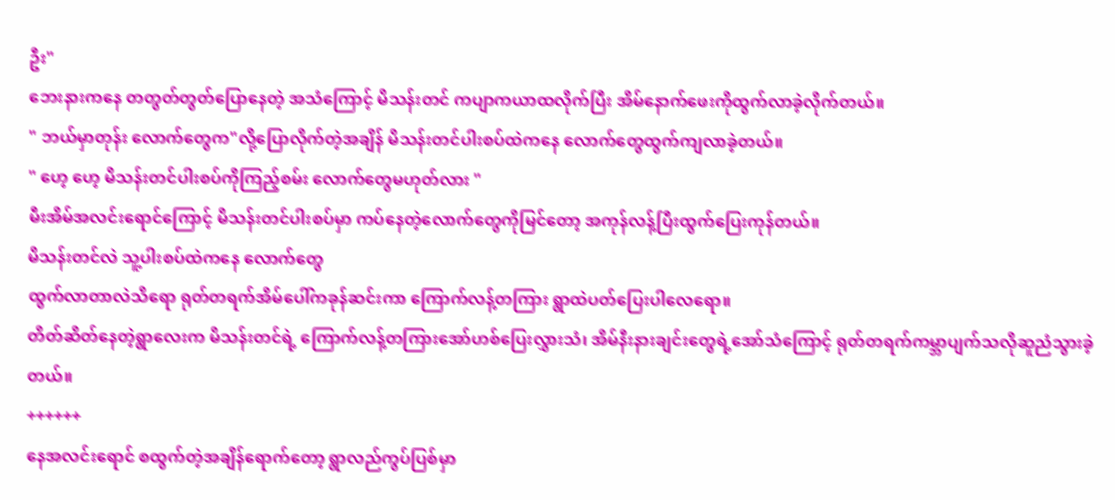ဦး"
ဘေးနားကနေ တတွတ်တွတ်ပြောနေတဲ့ အသံကြောင့် မိသန်းတင် ကပျာကယာထလိုက်ပြီး အိမ်နောက်ဖေးကိုထွက်လာခဲ့လိုက်တယ်။
" ဘယ်မှာတုန်း လောက်တွေက"လို့ပြောလိုက်တဲ့အချိန် မိသန်းတင်ပါးစပ်ထဲကနေ လောက်တွေထွက်ကျလာခဲ့တယ်။
" ဟေ့ ဟေ့ မိသန်းတင်ပါးစပ်ကိုကြည့်စမ်း လောက်တွေမဟုတ်လား "
မီးအိမ်အလင်းရောင်ကြောင့် မိသန်းတင်ပါးစပ်မှာ ကပ်နေတဲ့လောက်တွေကိုမြင်တော့ အကုန်လန့်ပြီးထွက်ပြေးကုန်တယ်။
မိသန်းတင်လဲ သူ့ပါးစပ်ထဲကနေ လောက်တွေ
ထွက်လာတာလဲသိရော ရုတ်တရက်အိမ်ပေါ်ကခုန်ဆင်းကာ ကြောက်လန့်တကြား ရွာထဲပတ်ပြေးပါလေရော။
တိတ်ဆိတ်နေတဲ့ရွာလေးက မိသန်းတင်ရဲ့ ကြောက်လန့်တကြားအော်ဟစ်ပြေးလွှားသံ၊ အိမ်နီးနားချင်းတွေရဲ့အော်သံကြောင့် ရုတ်တရက်ကမ္ဘာပျက်သလိုဆူညံသွားခဲ့တယ်။
++++++
နေအလင်းရောင် စထွက်တဲ့အချိန်ရောက်တော့ ရွာလည်ကွပ်ပြစ်မှာ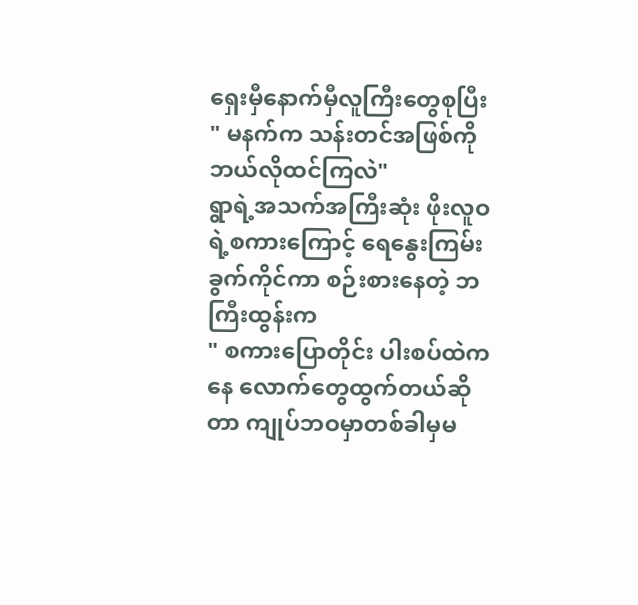ရှေးမှီနောက်မှီလူကြီးတွေစုပြီး
" မနက်က သန်းတင်အဖြစ်ကိုဘယ်လိုထင်ကြလဲ"
ရွာရဲ့အသက်အကြီးဆုံး ဖိုးလူဝရဲ့စကားကြောင့် ရေနွေးကြမ်းခွက်ကိုင်ကာ စဉ်းစားနေတဲ့ ဘကြီးထွန်းက
" စကားပြောတိုင်း ပါးစပ်ထဲကနေ လောက်တွေထွက်တယ်ဆိုတာ ကျုပ်ဘဝမှာတစ်ခါမှမ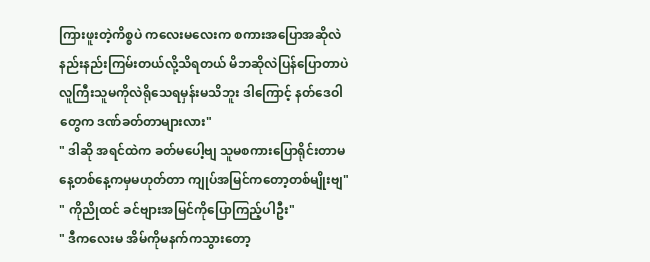ကြားဖူးတဲ့ကိစ္စပဲ ကလေးမလေးက စကားအပြောအဆိုလဲနည်းနည်းကြမ်းတယ်လို့သိရတယ် မိဘဆိုလဲပြန်ပြောတာပဲ လူကြီးသူမကိုလဲရိုသေရမှန်းမသိဘူး ဒါကြောင့် နတ်ဒေဝါတွေက ဒဏ်ခတ်တာများလား"
" ဒါဆို အရင်ထဲက ခတ်မပေါ့ဗျ သူမစကားပြောရိုင်းတာမနေ့တစ်နေ့ကမှမဟုတ်တာ ကျုပ်အမြင်ကတော့တစ်မျိုးဗျ"
" ကိုညိုထင် ခင်ဗျားအမြင်ကိုပြောကြည့်ပါဦး"
" ဒီကလေးမ အိမ်ကိုမနက်ကသွားတော့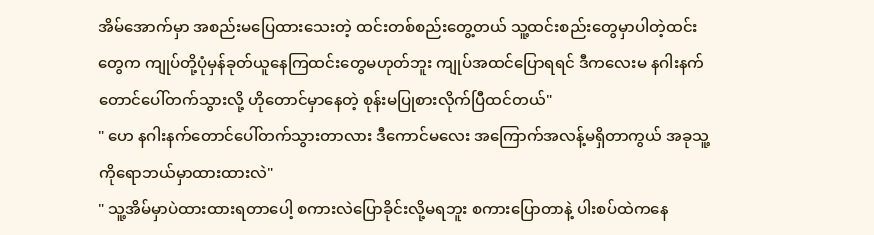အိမ်အောက်မှာ အစည်းမပြေထားသေးတဲ့ ထင်းတစ်စည်းတွေ့တယ် သူ့ထင်းစည်းတွေမှာပါတဲ့ထင်းတွေက ကျုပ်တို့ပုံမှန်ခုတ်ယူနေကြထင်းတွေမဟုတ်ဘူး ကျုပ်အထင်ပြောရရင် ဒီကလေးမ နဂါးနက်တောင်ပေါ်တက်သွားလို့ ဟိုတောင်မှာနေတဲ့ စုန်းမပြုစားလိုက်ပြီထင်တယ်"
" ဟေ နဂါးနက်တောင်ပေါ်တက်သွားတာလား ဒီကောင်မလေး အကြောက်အလန့်မရှိတာကွယ် အခုသူ့ကိုရောဘယ်မှာထားထားလဲ"
" သူ့အိမ်မှာပဲထားထားရတာပေါ့ စကားလဲပြောခိုင်းလို့မရဘူး စကားပြောတာနဲ့ ပါးစပ်ထဲကနေ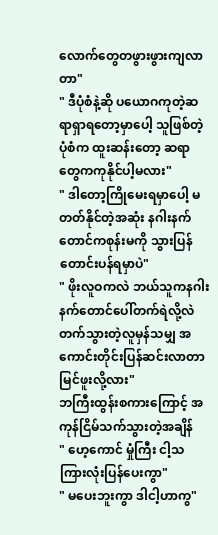လောက်တွေတဖွားဖွားကျလာတာ"
" ဒီပုံစံနဲ့ဆို ပယောဂကုတဲ့ဆရာရှာရတော့မှာပေါ့ သူဖြစ်တဲ့ပုံစံက ထူးဆန်းတော့ ဆရာတွေကကုနိုင်ပါ့မလား"
" ဒါတော့ကြိုမေးရမှာပေါ့ မတတ်နိုင်တဲ့အဆုံး နဂါးနက်တောင်ကစုန်းမကို သွားပြန်တောင်းပန်ရမှာပဲ"
" ဖိုးလူဝကလဲ ဘယ်သူကနဂါးနက်တောင်ပေါ်တက်ရဲလို့လဲ တက်သွားတဲ့လူမှန်သမျှ အကောင်းတိုင်းပြန်ဆင်းလာတာ မြင်ဖူးလို့လား"
ဘကြီးထွန်းစကားကြောင့် အကုန်ငြိမ်သက်သွားတဲ့အချိန်
" ဟေ့ကောင် မှုံကြီး ငါ့သကြားလုံးပြန်ပေးကွာ"
" မပေးဘူးကွာ ဒါငါ့ဟာကွ"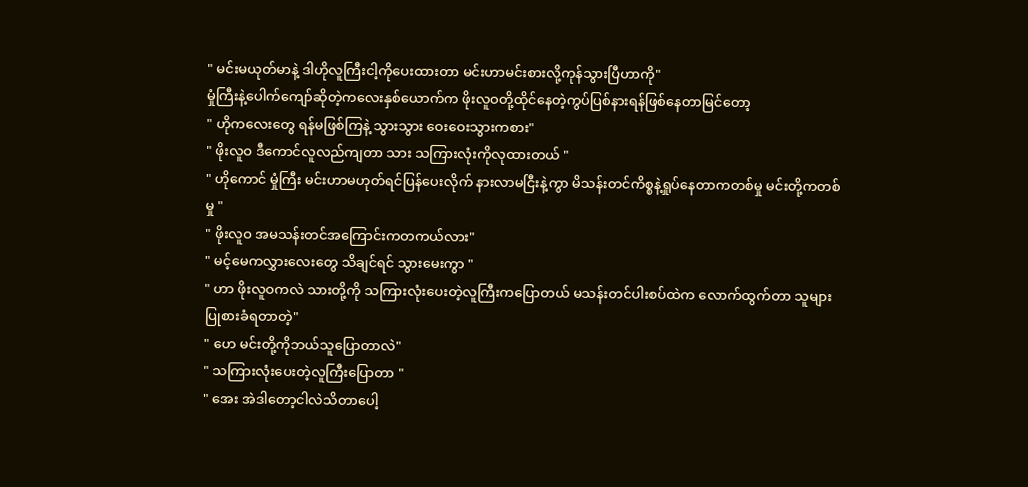" မင်းမယုတ်မာနဲ့ ဒါဟိုလူကြီးငါ့ကိုပေးထားတာ မင်းဟာမင်းစားလို့ကုန်သွားပြီဟာကို"
မှုံကြီးနဲ့ပေါက်ကျော်ဆိုတဲ့ကလေးနှစ်ယောက်က ဖိုးလူဝတို့ထိုင်နေတဲ့ကွပ်ပြစ်နားရန်ဖြစ်နေတာမြင်တော့
" ဟိုကလေးတွေ ရန်မဖြစ်ကြနဲ့ သွားသွား ဝေးဝေးသွားကစား"
" ဖိုးလူဝ ဒီကောင်လူလည်ကျတာ သား သကြားလုံးကိုလုထားတယ် "
" ဟိုကောင် မှုံကြီး မင်းဟာမဟုတ်ရင်ပြန်ပေးလိုက် နားလာမငြီးနဲ့ကွာ မိသန်းတင်ကိစ္စနဲ့ရှုပ်နေတာကတစ်မှု မင်းတို့ကတစ်မှု "
" ဖိုးလူဝ အမသန်းတင်အကြောင်းကတကယ်လား"
" မင့်မေကလွှားလေးတွေ သိချင်ရင် သွားမေးကွာ "
" ဟာ ဖိုးလူဝကလဲ သားတို့ကို သကြားလုံးပေးတဲ့လူကြီးကပြောတယ် မသန်းတင်ပါးစပ်ထဲက လောက်ထွက်တာ သူများပြုစားခံရတာတဲ့"
" ဟေ မင်းတို့ကိုဘယ်သူပြောတာလဲ"
" သကြားလုံးပေးတဲ့လူကြီးပြောတာ "
" အေး အဲဒါတော့ငါလဲသိတာပေါ့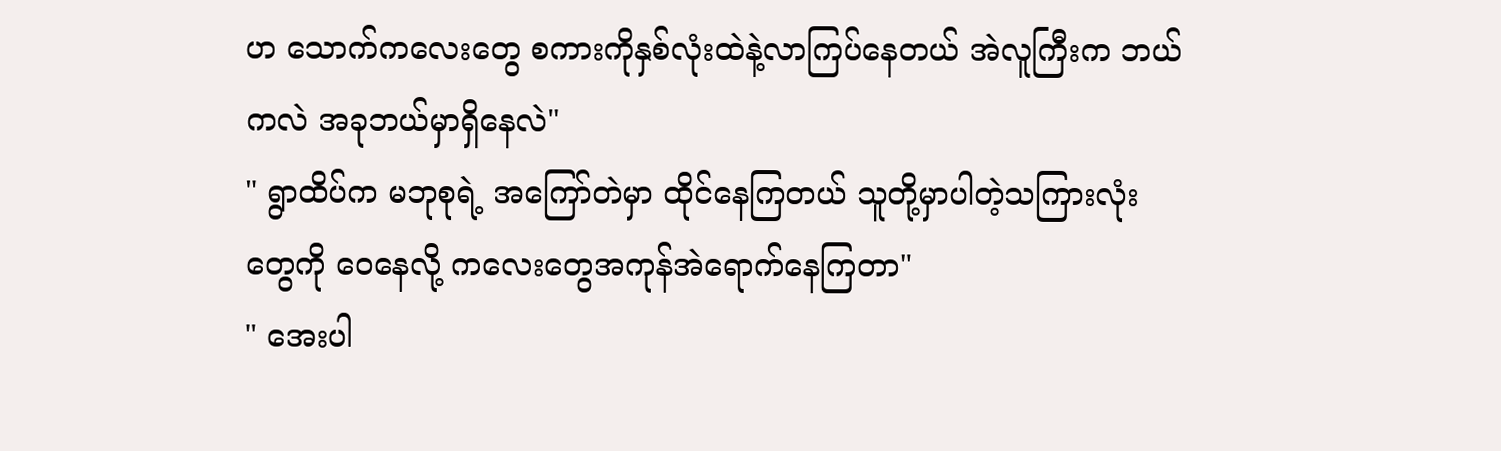ဟ သောက်ကလေးတွေ စကားကိုနှစ်လုံးထဲနဲ့လာကြပ်နေတယ် အဲလူကြီးက ဘယ်ကလဲ အခုဘယ်မှာရှိနေလဲ"
" ရွာထိပ်က မဘုစုရဲ့ အကြော်တဲမှာ ထိုင်နေကြတယ် သူတို့မှာပါတဲ့သကြားလုံးတွေကို ဝေနေလို့ ကလေးတွေအကုန်အဲရောက်နေကြတာ"
" အေးပါ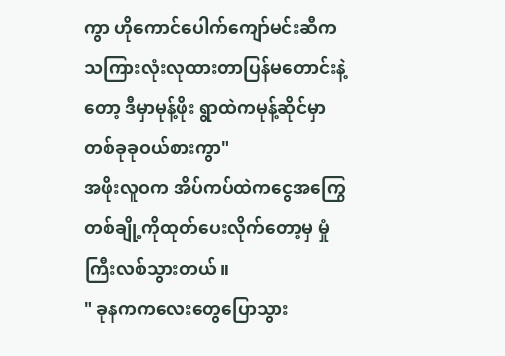ကွာ ဟိုကောင်ပေါက်ကျော်မင်းဆီကသကြားလုံးလုထားတာပြန်မတောင်းနဲ့တော့ ဒီမှာမုန့်ဖိုး ရွာထဲကမုန့်ဆိုင်မှာတစ်ခုခုဝယ်စားကွာ"
အဖိုးလူဝက အိပ်ကပ်ထဲကငွေအကြွေတစ်ချို့ကိုထုတ်ပေးလိုက်တော့မှ မှုံကြီးလစ်သွားတယ်။
" ခုနကကလေးတွေပြောသွား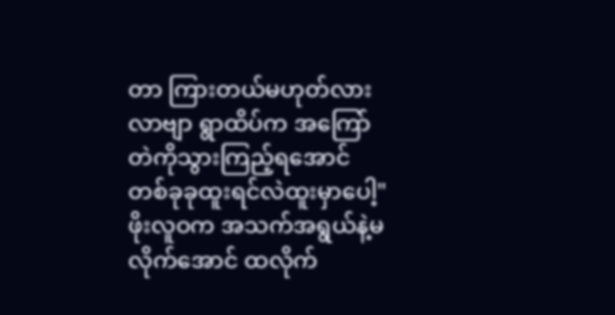တာ ကြားတယ်မဟုတ်လား လာဗျာ ရွာထိပ်က အကြော်တဲကိုသွားကြည့်ရအောင် တစ်ခုခုထူးရင်လဲထူးမှာပေါ့"
ဖိုးလူဝက အသက်အရွယ်နဲ့မလိုက်အောင် ထလိုက်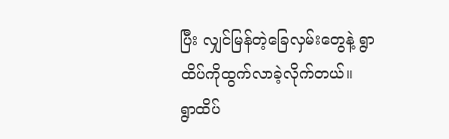ပြီး လျှင်မြန်တဲ့ခြေလှမ်းတွေနဲ့ ရွာထိပ်ကိုထွက်လာခဲ့လိုက်တယ်။
ရွာထိပ်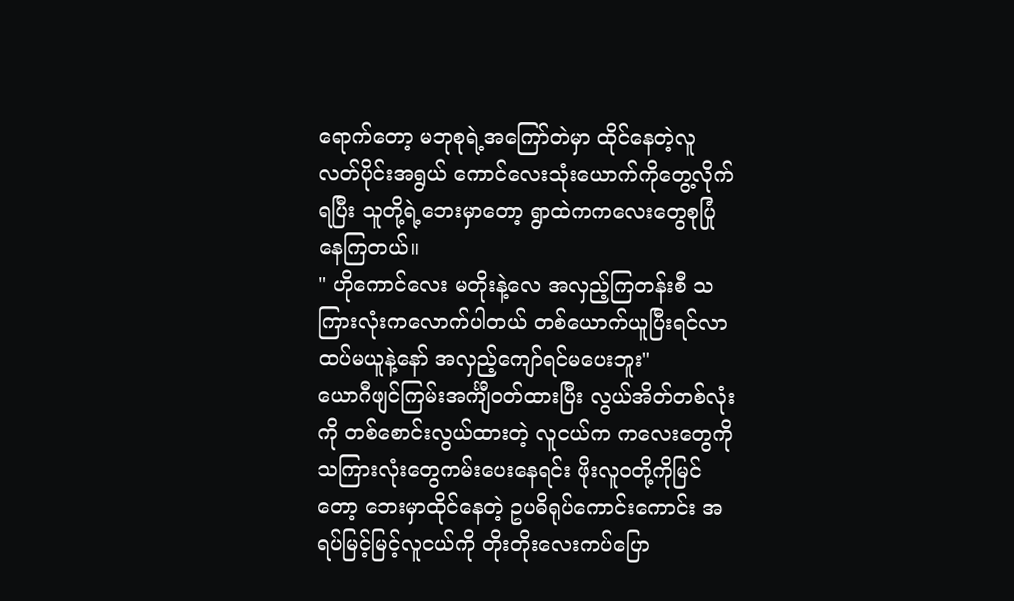ရောက်တော့ မဘုစုရဲ့အကြော်တဲမှာ ထိုင်နေတဲ့လူလတ်ပိုင်းအရွယ် ကောင်လေးသုံးယောက်ကိုတွေ့လိုက်ရပြီး သူတို့ရဲ့ဘေးမှာတော့ ရွာထဲကကလေးတွေစုပြုံနေကြတယ်။
" ဟိုကောင်လေး မတိုးနဲ့လေ အလှည့်ကြတန်းစီ သကြားလုံးကလောက်ပါတယ် တစ်ယောက်ယူပြီးရင်လာထပ်မယူနဲ့နော် အလှည့်ကျော်ရင်မပေးဘူး"
ယောဂီဖျင်ကြမ်းအင်္ကျီဝတ်ထားပြီး လွယ်အိတ်တစ်လုံးကို တစ်စောင်းလွယ်ထားတဲ့ လူငယ်က ကလေးတွေကို သကြားလုံးတွေကမ်းပေးနေရင်း ဖိုးလူဝတို့ကိုမြင်တော့ ဘေးမှာထိုင်နေတဲ့ ဥပဓိရုပ်ကောင်းကောင်း အရပ်မြင့်မြင့်လူငယ်ကို တိုးတိုးလေးကပ်ပြော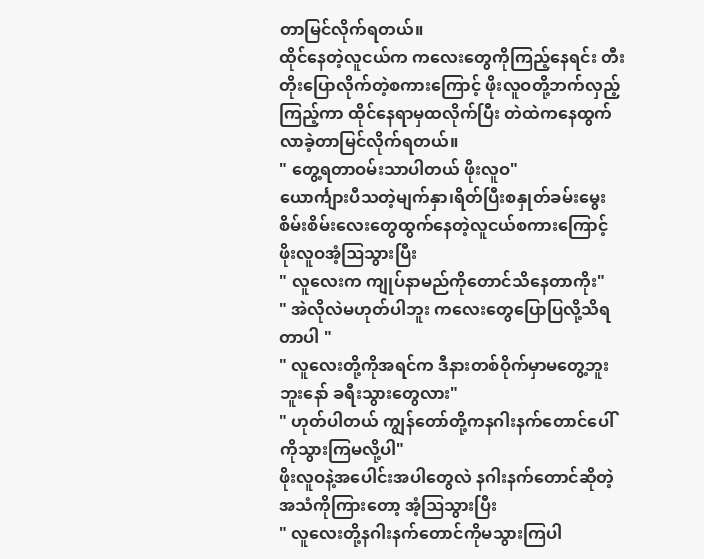တာမြင်လိုက်ရတယ်။
ထိုင်နေတဲ့လူငယ်က ကလေးတွေကိုကြည့်နေရင်း တီးတိုးပြောလိုက်တဲ့စကားကြောင့် ဖိုးလူဝတို့ဘက်လှည့်ကြည့်ကာ ထိုင်နေရာမှထလိုက်ပြီး တဲထဲကနေထွက်လာခဲ့တာမြင်လိုက်ရတယ်။
" တွေ့ရတာဝမ်းသာပါတယ် ဖိုးလူဝ"
ယောင်္ကျားပီသတဲ့မျက်နှာ၊ရိတ်ပြီးစနှုတ်ခမ်းမွေးစိမ်းစိမ်းလေးတွေထွက်နေတဲ့လူငယ်စကားကြောင့် ဖိုးလူဝအံ့ဩသွားပြီး
" လူလေးက ကျုပ်နာမည်ကိုတောင်သိနေတာကိုး"
" အဲလိုလဲမဟုတ်ပါဘူး ကလေးတွေပြောပြလို့သိရတာပါ "
" လူလေးတို့ကိုအရင်က ဒီနားတစ်ဝိုက်မှာမတွေ့ဘူးဘူးနော် ခရီးသွားတွေလား"
" ဟုတ်ပါတယ် ကျွန်တော်တို့ကနဂါးနက်တောင်ပေါ်ကိုသွားကြမလို့ပါ"
ဖိုးလူဝနဲ့အပေါင်းအပါတွေလဲ နဂါးနက်တောင်ဆိုတဲ့အသံကိုကြားတော့ အံ့ဩသွားပြီး
" လူလေးတို့နဂါးနက်တောင်ကိုမသွားကြပါ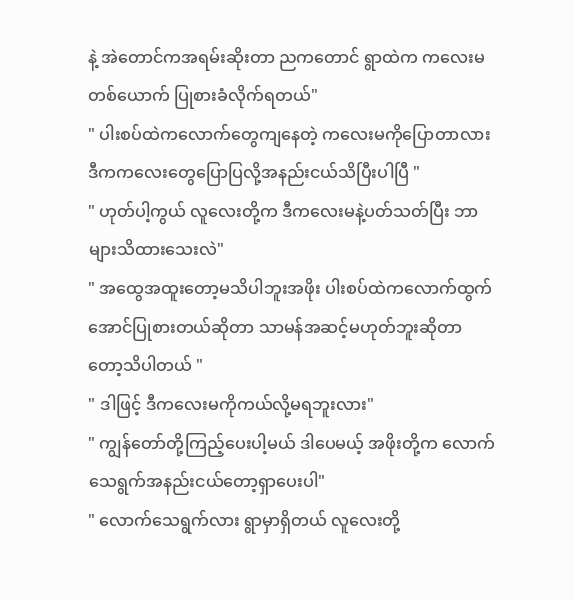နဲ့ အဲတောင်ကအရမ်းဆိုးတာ ညကတောင် ရွာထဲက ကလေးမတစ်ယောက် ပြုစားခံလိုက်ရတယ်"
" ပါးစပ်ထဲကလောက်တွေကျနေတဲ့ ကလေးမကိုပြောတာလား ဒီကကလေးတွေပြောပြလို့အနည်းငယ်သိပြီးပါပြီ "
" ဟုတ်ပါ့ကွယ် လူလေးတို့က ဒီကလေးမနဲ့ပတ်သတ်ပြီး ဘာများသိထားသေးလဲ"
" အထွေအထူးတော့မသိပါဘူးအဖိုး ပါးစပ်ထဲကလောက်ထွက်အောင်ပြုစားတယ်ဆိုတာ သာမန်အဆင့်မဟုတ်ဘူးဆိုတာတော့သိပါတယ် "
" ဒါဖြင့် ဒီကလေးမကိုကယ်လို့မရဘူးလား"
" ကျွန်တော်တို့ကြည့်ပေးပါ့မယ် ဒါပေမယ့် အဖိုးတို့က လောက်သေရွက်အနည်းငယ်တော့ရှာပေးပါ"
" လောက်သေရွက်လား ရွာမှာရှိတယ် လူလေးတို့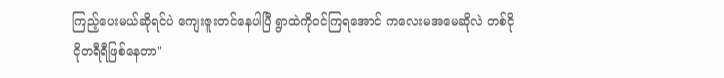ကြည့်ပေးမယ်ဆိုရင်ပဲ ကျေးဇူးတင်နေပါပြီ ရွာထဲကိုဝင်ကြရအောင် ကလေးမအမေဆိုလဲ တစ်ငိုငိုတရီရီဖြစ်နေတာ"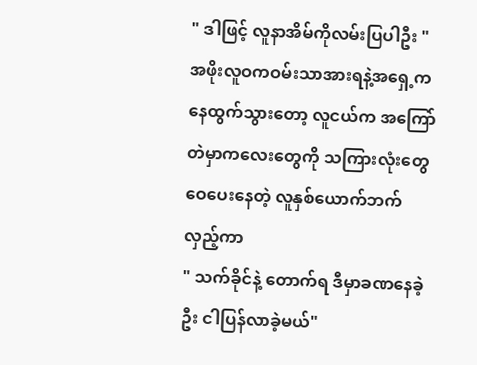" ဒါဖြင့် လူနာအိမ်ကိုလမ်းပြပါဦး "
အဖိုးလူဝကဝမ်းသာအားရနဲ့အရှေ့ကနေထွက်သွားတော့ လူငယ်က အကြော်တဲမှာကလေးတွေကို သကြားလုံးတွေဝေပေးနေတဲ့ လူနှစ်ယောက်ဘက်လှည့်ကာ
" သက်ခိုင်နဲ့ တောက်ရ ဒီမှာခဏနေခဲ့ဦး ငါပြန်လာခဲ့မယ်"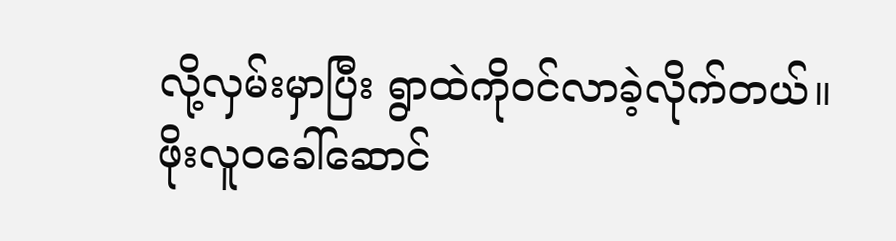လို့လှမ်းမှာပြီး ရွာထဲကိုဝင်လာခဲ့လိုက်တယ်။
ဖိုးလူဝခေါ်ဆောင်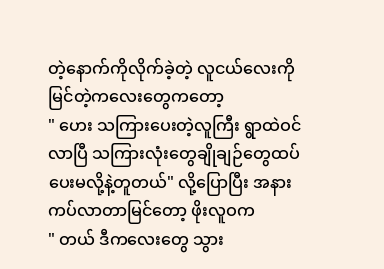တဲ့နောက်ကိုလိုက်ခဲ့တဲ့ လူငယ်လေးကိုမြင်တဲ့ကလေးတွေကတော့
" ဟေး သကြားပေးတဲ့လူကြီး ရွာထဲဝင်လာပြီ သကြားလုံးတွေချိုချဉ်တွေထပ်ပေးမလို့နဲ့တူတယ်" လို့ပြောပြီး အနားကပ်လာတာမြင်တော့ ဖိုးလူဝက
" တယ် ဒီကလေးတွေ သွား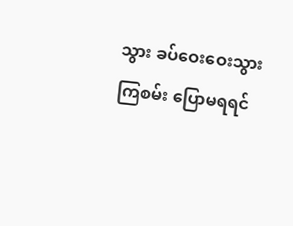သွား ခပ်ဝေးဝေးသွားကြစမ်း ပြောမရရင်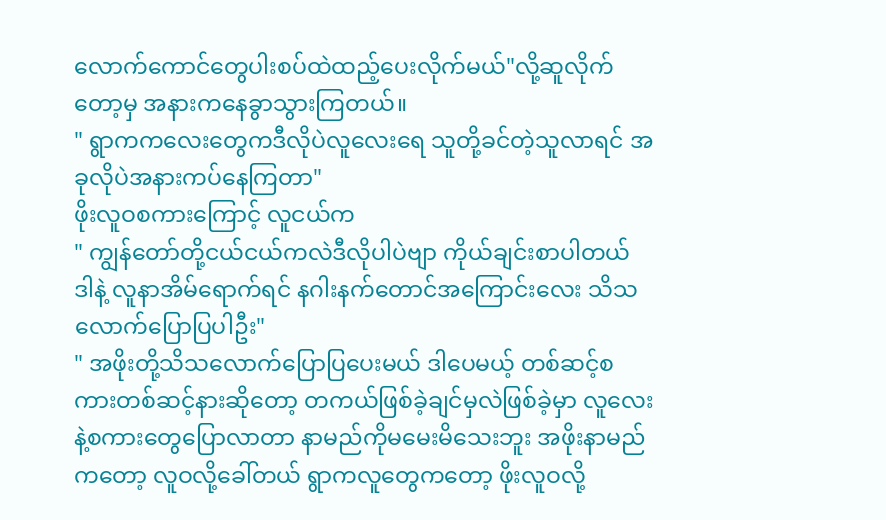လောက်ကောင်တွေပါးစပ်ထဲထည့်ပေးလိုက်မယ်"လို့ဆူလိုက်တော့မှ အနားကနေခွာသွားကြတယ်။
" ရွာကကလေးတွေကဒီလိုပဲလူလေးရေ သူတို့ခင်တဲ့သူလာရင် အခုလိုပဲအနားကပ်နေကြတာ"
ဖိုးလူဝစကားကြောင့် လူငယ်က
" ကျွန်တော်တို့ငယ်ငယ်ကလဲဒီလိုပါပဲဗျာ ကိုယ်ချင်းစာပါတယ် ဒါနဲ့ လူနာအိမ်ရောက်ရင် နဂါးနက်တောင်အကြောင်းလေး သိသလောက်ပြောပြပါဦး"
" အဖိုးတို့သိသလောက်ပြောပြပေးမယ် ဒါပေမယ့် တစ်ဆင့်စကားတစ်ဆင့်နားဆိုတော့ တကယ်ဖြစ်ခဲ့ချင်မှလဲဖြစ်ခဲ့မှာ လူလေးနဲ့စကားတွေပြောလာတာ နာမည်ကိုမမေးမိသေးဘူး အဖိုးနာမည်ကတော့ လူဝလို့ခေါ်တယ် ရွာကလူတွေကတော့ ဖိုးလူဝလို့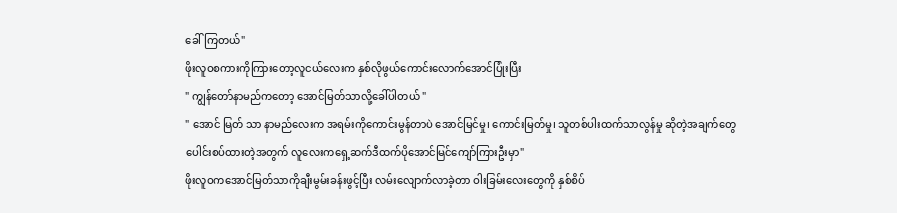ခေါ်ကြတယ်"
ဖိုးလူဝစကားကိုကြားတော့လူငယ်လေးက နှစ်လိုဖွယ်ကောင်းလောက်အောင်ပြုံးပြီး
" ကျွန်တော်နာမည်ကတော့ အောင်မြတ်သာလို့ခေါ်ပါတယ် "
" အောင် မြတ် သာ နာမည်လေးက အရမ်းကိုကောင်းမွန်တာပဲ အောင်မြင်မှု၊ ကောင်းမြတ်မှု၊ သူတစ်ပါးထက်သာလွန်မှု ဆိုတဲ့အချက်တွေပေါင်းစပ်ထားတဲ့အတွက် လူလေးကရှေ့ဆက်ဒီထက်ပိုအောင်မြင်ကျော်ကြားဦးမှာ"
ဖိုးလူဝကအောင်မြတ်သာကိုချီးမွမ်းခန်းဖွင့်ပြီး လမ်းလျောက်လာခဲ့တာ ဝါးခြမ်းလေးတွေကို နှစ်စိပ်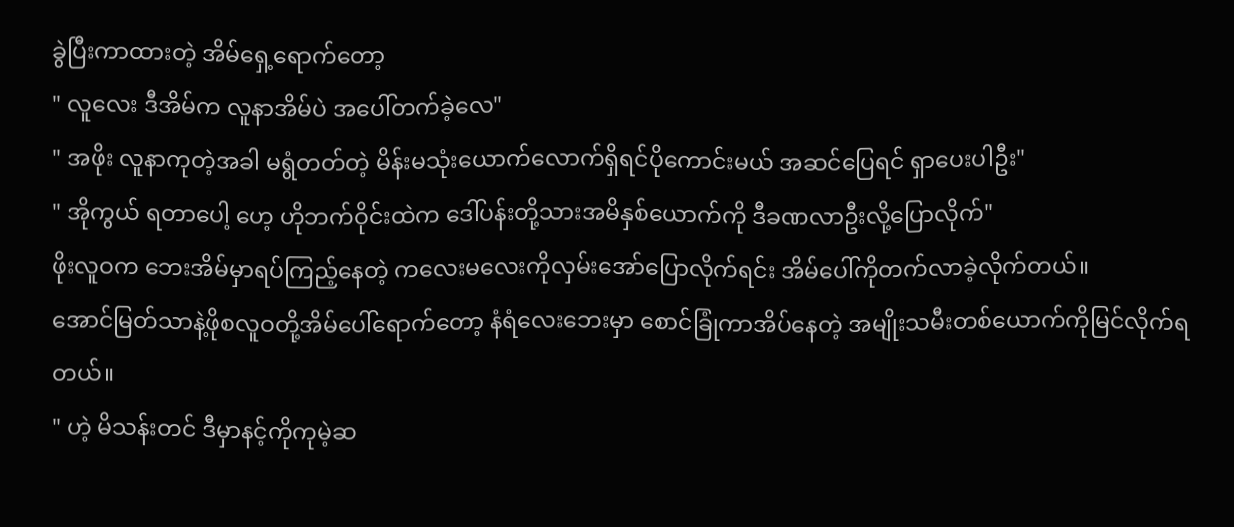ခွဲပြီးကာထားတဲ့ အိမ်ရှေ့ရောက်တော့
" လူလေး ဒီအိမ်က လူနာအိမ်ပဲ အပေါ်တက်ခဲ့လေ"
" အဖိုး လူနာကုတဲ့အခါ မရွံတတ်တဲ့ မိန်းမသုံးယောက်လောက်ရှိရင်ပိုကောင်းမယ် အဆင်ပြေရင် ရှာပေးပါဦး"
" အိုကွယ် ရတာပေါ့ ဟေ့ ဟိုဘက်ဝိုင်းထဲက ဒေါ်ပန်းတို့သားအမိနှစ်ယောက်ကို ဒီခဏလာဦးလို့ပြောလိုက်"
ဖိုးလူဝက ဘေးအိမ်မှာရပ်ကြည့်နေတဲ့ ကလေးမလေးကိုလှမ်းအော်ပြောလိုက်ရင်း အိမ်ပေါ်ကိုတက်လာခဲ့လိုက်တယ်။
အောင်မြတ်သာနဲ့ဖိုစလူဝတို့အိမ်ပေါ်ရောက်တော့ နံရံလေးဘေးမှာ စောင်ခြုံကာအိပ်နေတဲ့ အမျိုးသမီးတစ်ယောက်ကိုမြင်လိုက်ရတယ်။
" ဟဲ့ မိသန်းတင် ဒီမှာနင့်ကိုကုမဲ့ဆ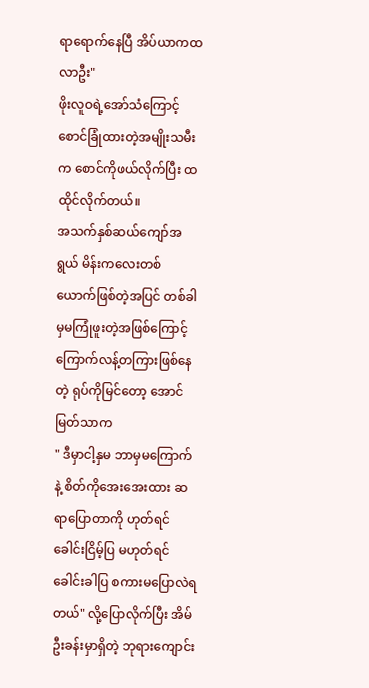ရာရောက်နေပြီ အိပ်ယာကထလာဦး"
ဖိုးလူဝရဲ့အော်သံကြောင့် စောင်ခြုံထားတဲ့အမျိုးသမီးက စောင်ကိုဖယ်လိုက်ပြီး ထထိုင်လိုက်တယ်။
အသက်နှစ်ဆယ်ကျော်အရွယ် မိန်းကလေးတစ်ယောက်ဖြစ်တဲ့အပြင် တစ်ခါမှမကြုံဖူးတဲ့အဖြစ်ကြောင့် ကြောက်လန့်တကြားဖြစ်နေတဲ့ ရုပ်ကိုမြင်တော့ အောင်မြတ်သာက
" ဒီမှာငါ့နှမ ဘာမှမကြောက်နဲ့ စိတ်ကိုအေးအေးထား ဆရာပြောတာကို ဟုတ်ရင်ခေါင်းငြိမ့်ပြ မဟုတ်ရင် ခေါင်းခါပြ စကားမပြောလဲရတယ်" လို့ပြောလိုက်ပြီး အိမ်ဦးခန်းမှာရှိတဲ့ ဘုရားကျောင်း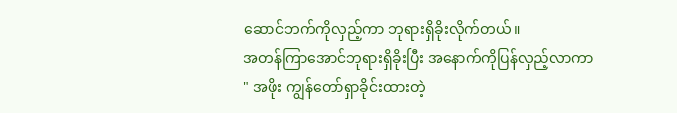ဆောင်ဘက်ကိုလှည့်ကာ ဘုရားရှိခိုးလိုက်တယ်။
အတန်ကြာအောင်ဘုရားရှိခိုးပြီး အနောက်ကိုပြန်လှည့်လာကာ
" အဖိုး ကျွန်တော်ရှာခိုင်းထားတဲ့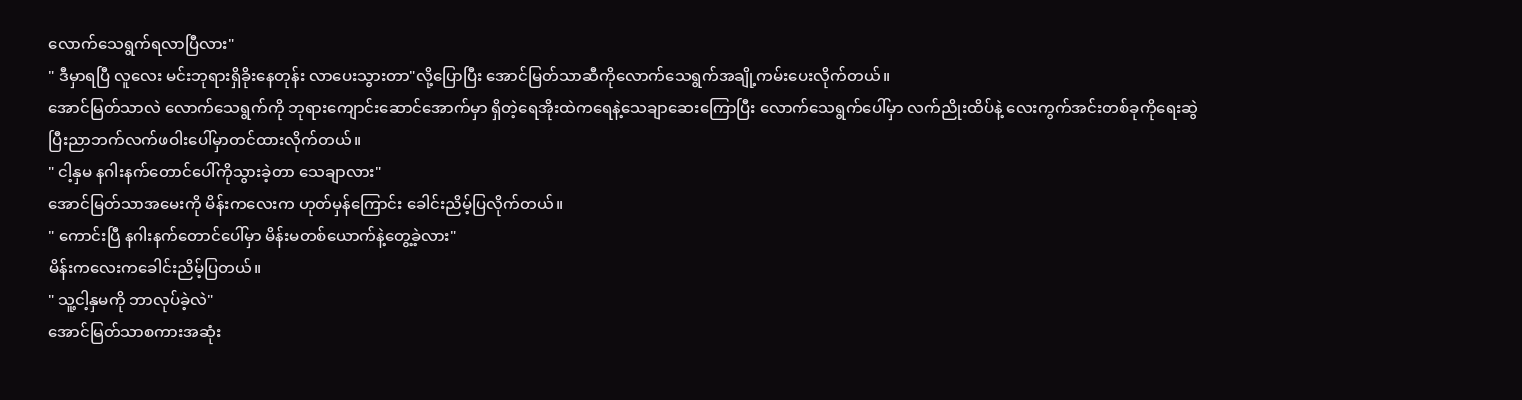လောက်သေရွက်ရလာပြီလား"
" ဒီမှာရပြီ လူလေး မင်းဘုရားရှိခိုးနေတုန်း လာပေးသွားတာ"လို့ပြောပြီး အောင်မြတ်သာဆီကိုလောက်သေရွက်အချို့ကမ်းပေးလိုက်တယ်။
အောင်မြတ်သာလဲ လောက်သေရွက်ကို ဘုရားကျောင်းဆောင်အောက်မှာ ရှိတဲ့ရေအိုးထဲကရေနဲ့သေချာဆေးကြောပြီး လောက်သေရွက်ပေါ်မှာ လက်ညိုးထိပ်နဲ့ လေးကွက်အင်းတစ်ခုကိုရေးဆွဲပြီးညာဘက်လက်ဖဝါးပေါ်မှာတင်ထားလိုက်တယ်။
" ငါ့နှမ နဂါးနက်တောင်ပေါ်ကိုသွားခဲ့တာ သေချာလား"
အောင်မြတ်သာအမေးကို မိန်းကလေးက ဟုတ်မှန်ကြောင်း ခေါင်းညိမ့်ပြလိုက်တယ်။
" ကောင်းပြီ နဂါးနက်တောင်ပေါ်မှာ မိန်းမတစ်ယောက်နဲ့တွေ့ခဲ့လား"
မိန်းကလေးကခေါင်းညိမ့်ပြတယ်။
" သူ့ငါ့နှမကို ဘာလုပ်ခဲ့လဲ"
အောင်မြတ်သာစကားအဆုံး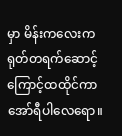မှာ မိန်းကလေးက ရုတ်တရက်ဆောင့်ကြောင့်ထထိုင်ကာ အော်ရီပါလေရော။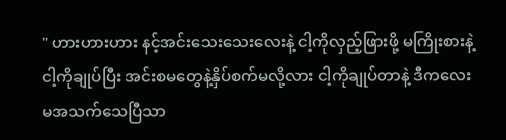" ဟားဟားဟား နင့်အင်းသေးသေးလေးနဲ့ ငါ့ကိုလှည့်ဖြားဖို့ မကြိုးစားနဲ့ ငါ့ကိုချုပ်ပြီး အင်းစမတွေနဲ့နှိပ်စက်မလို့လား ငါ့ကိုချုပ်တာနဲ့ ဒီကလေးမအသက်သေပြီသာ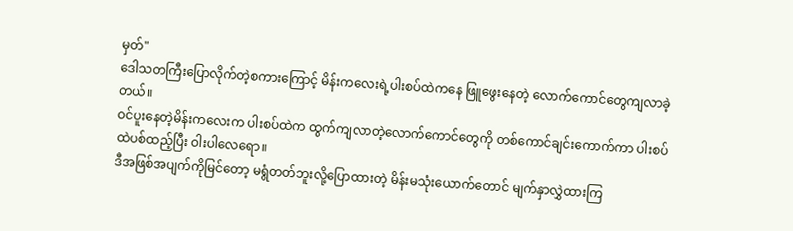မှတ်"
ဒေါသတကြီးပြောလိုက်တဲ့စကားကြောင့် မိန်းကလေးရဲ့ပါးစပ်ထဲကနေ ဖြူဖွေးနေတဲ့ လောက်ကောင်တွေကျလာခဲ့တယ်။
ဝင်ပူးနေတဲ့မိန်းကလေးက ပါးစပ်ထဲက ထွက်ကျလာတဲ့လောက်ကောင်တွေကို တစ်ကောင်ချင်းကောက်ကာ ပါးစပ်ထဲပစ်ထည့်ပြီး ဝါးပါလေရော။
ဒီအဖြစ်အပျက်ကိုမြင်တော့ မရွံတတ်ဘူးလို့ပြောထားတဲ့ မိန်းမသုံးယောက်တောင် မျက်နှာလွှဲထားကြ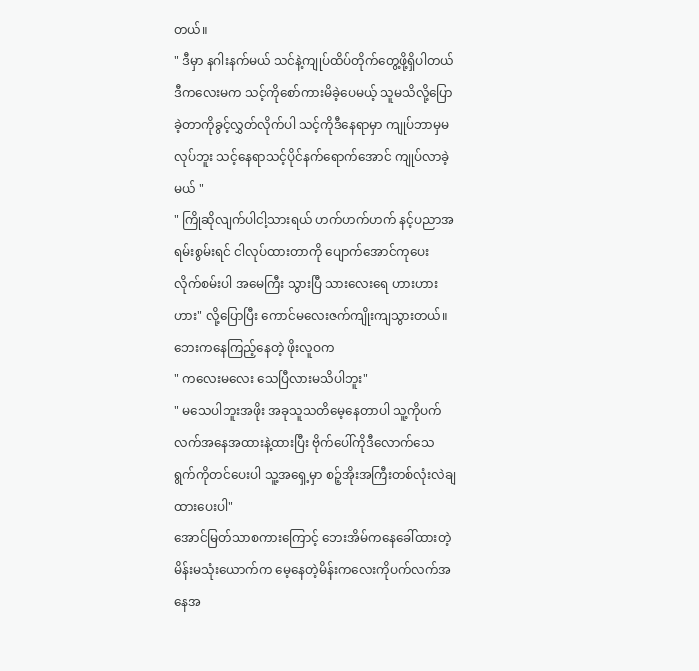တယ်။
" ဒီမှာ နဂါးနက်မယ် သင်နဲ့ကျုပ်ထိပ်တိုက်တွေ့ဖို့ရှိပါတယ် ဒီကလေးမက သင့်ကိုစော်ကားမိခဲ့ပေမယ့် သူမသိလို့ပြောခဲ့တာကိုခွင့်လွှတ်လိုက်ပါ သင့်ကိုဒီနေရာမှာ ကျုပ်ဘာမှမလုပ်ဘူး သင့်နေရာသင့်ပိုင်နက်ရောက်အောင် ကျုပ်လာခဲ့မယ် "
" ကြိုဆိုလျက်ပါငါ့သားရယ် ဟက်ဟက်ဟက် နင့်ပညာအရမ်းစွမ်းရင် ငါလုပ်ထားတာကို ပျောက်အောင်ကုပေးလိုက်စမ်းပါ အမေကြီး သွားပြီ သားလေးရေ ဟားဟားဟား" လို့ပြောပြီး ကောင်မလေးဇက်ကျိုးကျသွားတယ်။
ဘေးကနေကြည့်နေတဲ့ ဖိုးလူဝက
" ကလေးမလေး သေပြီလားမသိပါဘူး"
" မသေပါဘူးအဖိုး အခုသူသတိမေ့နေတာပါ သူ့ကိုပက်လက်အနေအထားနဲ့ထားပြီး ဗိုက်ပေါ်ကိုဒီလောက်သေရွက်ကိုတင်ပေးပါ သူ့အရှေ့မှာ စဉ့်အိုးအကြီးတစ်လုံးလဲချထားပေးပါ"
အောင်မြတ်သာစကားကြောင့် ဘေးအိမ်ကနေခေါ်ထားတဲ့ မိန်းမသုံးယောက်က မေ့နေတဲ့မိန်းကလေးကိုပက်လက်အနေအ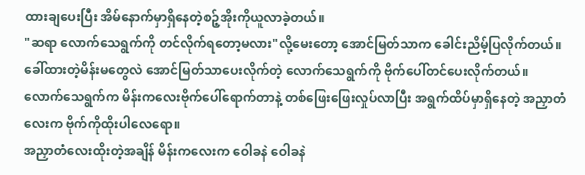ထားချပေးပြီး အိမ်နောက်မှာရှိနေတဲ့စဉ့်အိုးကိုယူလာခဲ့တယ်။
"ဆရာ လောက်သေရွက်ကို တင်လိုက်ရတော့မလား"လို့မေးတော့ အောင်မြတ်သာက ခေါင်းညိမ့်ပြလိုက်တယ်။
ခေါ်ထားတဲ့မိန်းမတွေလဲ အောင်မြတ်သာပေးလိုက်တဲ့ လောက်သေရွက်ကို ဗိုက်ပေါ်တင်ပေးလိုက်တယ်။
လောက်သေရွက်က မိန်းကလေးဗိုက်ပေါ်ရောက်တာနဲ့ တစ်ဖြေးဖြေးလှုပ်လာပြီး အရွက်ထိပ်မှာရှိနေတဲ့ အညှာတံလေးက ဗိုက်ကိုထိုးပါလေရော။
အညှာတံလေးထိုးတဲ့အချိန် မိန်းကလေးက ဝေါခနဲ ဝေါခနဲ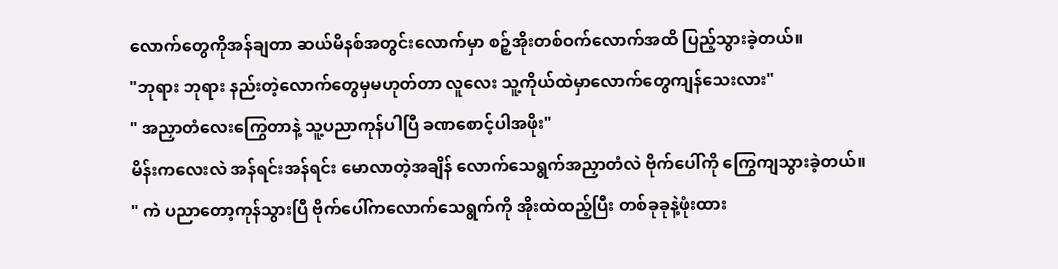လောက်တွေကိုအန်ချတာ ဆယ်မိနစ်အတွင်းလောက်မှာ စဉ့်အိုးတစ်ဝက်လောက်အထိ ပြည့်သွားခဲ့တယ်။
"ဘုရား ဘုရား နည်းတဲ့လောက်တွေမှမဟုတ်တာ လူလေး သူ့ကိုယ်ထဲမှာလောက်တွေကျန်သေးလား"
" အညှာတံလေးကြွေတာနဲ့ သူ့ပညာကုန်ပါပြီ ခဏစောင့်ပါအဖိုး"
မိန်းကလေးလဲ အန်ရင်းအန်ရင်း မောလာတဲ့အချိန် လောက်သေရွက်အညှာတံလဲ ဗိုက်ပေါ်ကို ကြွေကျသွားခဲ့တယ်။
" ကဲ ပညာတော့ကုန်သွားပြီ ဗိုက်ပေါ်ကလောက်သေရွက်ကို အိုးထဲထည့်ပြီး တစ်ခုခုနဲ့ဖုံးထား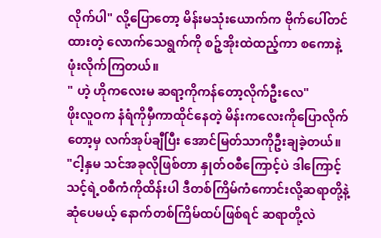လိုက်ပါ" လို့ပြောတော့ မိန်းမသုံးယောက်က ဗိုက်ပေါ်တင်ထားတဲ့ လောက်သေရွက်ကို စဉ့်အိုးထဲထည့်ကာ စကောနဲ့ဖုံးလိုက်ကြတယ်။
" ဟဲ့ ဟိုကလေးမ ဆရာ့ကိုကန်တော့လိုက်ဦးလေ"
ဖိုးလူဝက နံရံကိုမှီကာထိုင်နေတဲ့ မိန်းကလေးကိုပြောလိုက်တော့မှ လက်အုပ်ချီပြီး အောင်မြတ်သာကိုဦးချခဲ့တယ်။
"ငါ့နှမ သင်အခုလိုဖြစ်တာ နှုတ်ဝစီကြောင့်ပဲ ဒါကြောင့်သင့်ရဲ့ဝစီကံကိုထိန်းပါ ဒီတစ်ကြိမ်ကံကောင်းလို့ဆရာတို့နဲ့ဆုံပေမယ့် နောက်တစ်ကြိမ်ထပ်ဖြစ်ရင် ဆရာတို့လဲ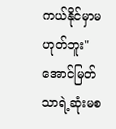ကယ်နိုင်မှာမဟုတ်ဘူး"
အောင်မြတ်သာရဲ့ဆုံးမစ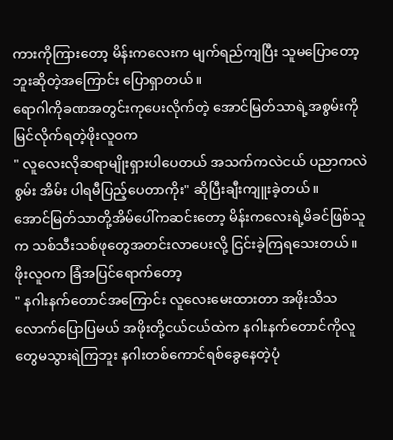ကားကိုကြားတော့ မိန်းကလေးက မျက်ရည်ကျပြီး သူမပြောတော့ဘူးဆိုတဲ့အကြောင်း ပြောရှာတယ်။
ရောဂါကိုခဏအတွင်းကုပေးလိုက်တဲ့ အောင်မြတ်သာရဲ့အစွမ်းကိုမြင်လိုက်ရတဲ့ဖိုးလူဝက
" လူလေးလိုဆရာမျိုးရှားပါပေတယ် အသက်ကလဲငယ် ပညာကလဲစွမ်း အိမ်း ပါရမီပြည့်ပေတာကိုး" ဆိုပြီးချီးကျူးခဲ့တယ်။
အောင်မြတ်သာတို့အိမ်ပေါ်ကဆင်းတော့ မိန်းကလေးရဲ့မိခင်ဖြစ်သူက သစ်သီးသစ်ဖုတွေအတင်းလာပေးလို့ ငြင်းခဲ့ကြရသေးတယ်။
ဖိုးလူဝက ခြံအပြင်ရောက်တော့
" နဂါးနက်တောင်အကြောင်း လူလေးမေးထားတာ အဖိုးသိသလောက်ပြောပြမယ် အဖိုးတို့ငယ်ငယ်ထဲက နဂါးနက်တောင်ကိုလူတွေမသွားရဲကြဘူး နဂါးတစ်ကောင်ရစ်ခွေနေတဲ့ပုံ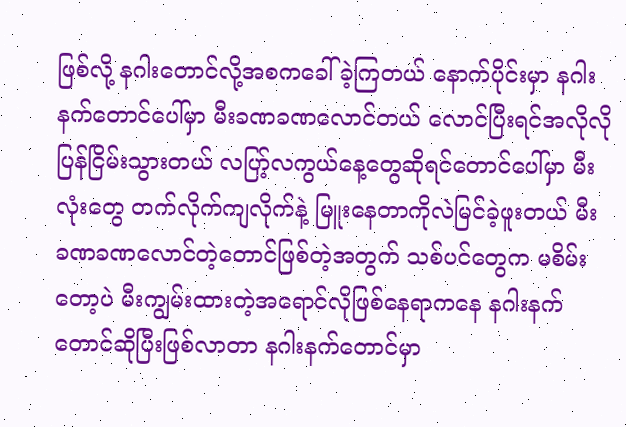ဖြစ်လို့ နဂါးတောင်လို့အစကခေါ်ခဲ့ကြတယ် နောက်ပိုင်းမှာ နဂါးနက်တောင်ပေါ်မှာ မီးခဏခဏလောင်တယ် လောင်ပြီးရင်အလိုလိုပြန်ငြိမ်းသွားတယ် လပြာ့်လကွယ်နေ့တွေဆိုရင်တောင်ပေါ်မှာ မီးလုံးတွေ တက်လိုက်ကျလိုက်နဲ့ မြူးနေတာကိုလဲမြင်ခဲ့ဖူးတယ် မီးခဏခဏလောင်တဲ့တောင်ဖြစ်တဲ့အတွက် သစ်ပင်တွေက မစိမ်းတော့ပဲ မီးကျွမ်းထားတဲ့အရောင်လိုဖြစ်နေရာကနေ နဂါးနက်တောင်ဆိုပြီးဖြစ်လာတာ နဂါးနက်တောင်မှာ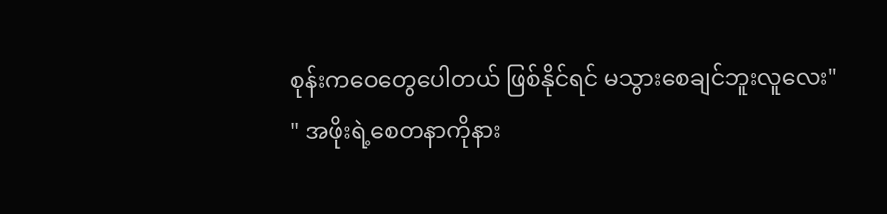စုန်းကဝေတွေပေါတယ် ဖြစ်နိုင်ရင် မသွားစေချင်ဘူးလူလေး"
" အဖိုးရဲ့စေတနာကိုနား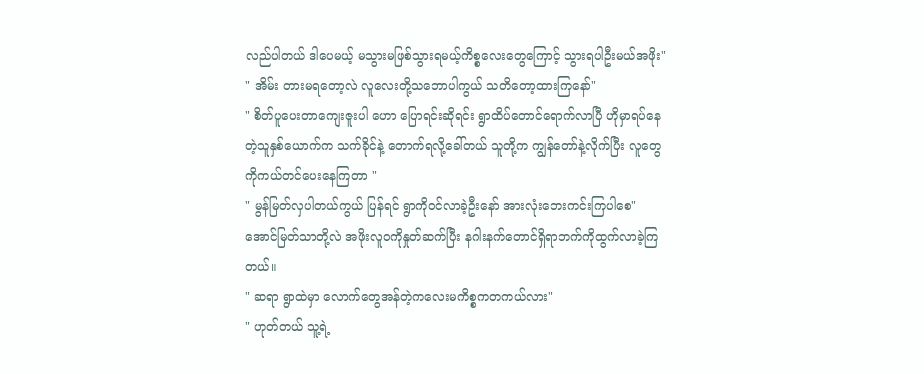လည်ပါတယ် ဒါပေမယ့် မသွားမဖြစ်သွားရမယ့်ကိစ္စလေးတွေကြောင့် သွားရပါဦးမယ်အဖိုး"
" အိမ်း တားမရတော့လဲ လူလေးတို့သဘောပါကွယ် သတိတော့ထားကြနော်"
" စိတ်ပူပေးတာကျေးဇူးပါ ဟော ပြောရင်းဆိုရင်း ရွာထိပ်တောင်ရောက်လာပြီ ဟိုမှာရပ်နေတဲ့သူနှစ်ယောက်က သက်ခိုင်နဲ့ တောက်ရလို့ခေါ်တယ် သူတို့က ကျွန်တော်နဲ့လိုက်ပြီး လူတွေကိုကယ်တင်ပေးနေကြတာ "
" မွန်မြတ်လှပါတယ်ကွယ် ပြန်ရင် ရွာကိုဝင်လာခဲ့ဦးနော် အားလုံးဘေးကင်းကြပါစေ"
အောင်မြတ်သာတို့လဲ အဖိုးလူဝကိုနှုတ်ဆက်ပြီး နဂါးနက်တောင်ရှိရာဘက်ကိုထွက်လာခဲ့ကြတယ်။
" ဆရာ ရွာထဲမှာ လောက်တွေအန်တဲ့ကလေးမကိစ္စကတကယ်လား"
" ဟုတ်တယ် သူ့ရဲ့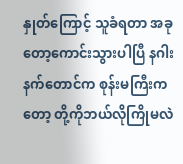နှုတ်ကြောင့် သူခံရတာ အခုတော့ကောင်းသွားပါပြီ နဂါးနက်တောင်က စုန်းမကြီးကတော့ တို့ကိုဘယ်လိုကြိုမလဲ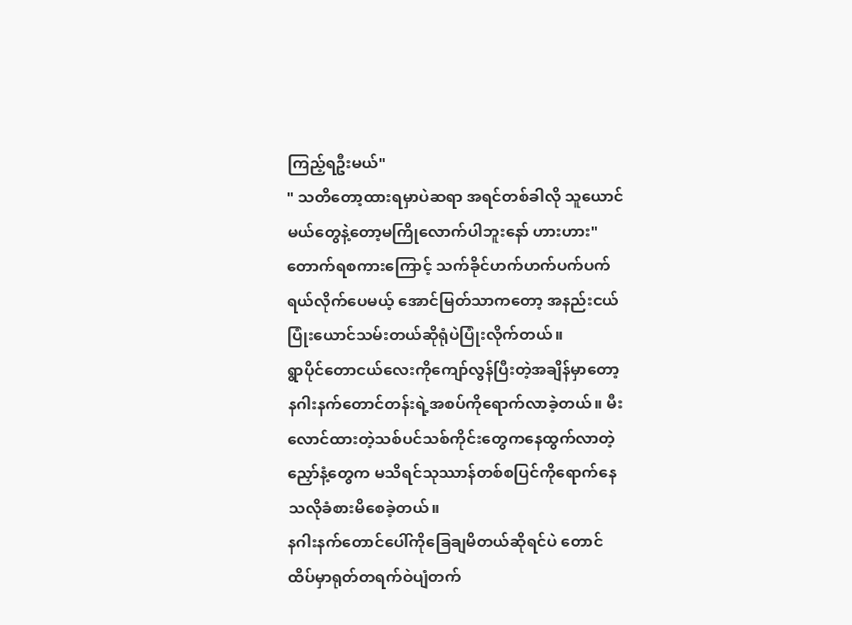ကြည့်ရဦးမယ်"
" သတိတော့ထားရမှာပဲဆရာ အရင်တစ်ခါလို သူယောင်မယ်တွေနဲ့တော့မကြိုလောက်ပါဘူးနော် ဟားဟား"
တောက်ရစကားကြောင့် သက်ခိုင်ဟက်ဟက်ပက်ပက်ရယ်လိုက်ပေမယ့် အောင်မြတ်သာကတော့ အနည်းငယ်ပြုံးယောင်သမ်းတယ်ဆိုရုံပဲပြုံးလိုက်တယ်။
ရွာပိုင်တောငယ်လေးကိုကျော်လွန်ပြီးတဲ့အချိန်မှာတော့ နဂါးနက်တောင်တန်းရဲ့အစပ်ကိုရောက်လာခဲ့တယ်။ မီးလောင်ထားတဲ့သစ်ပင်သစ်ကိုင်းတွေကနေထွက်လာတဲ့ ညှော်နံ့တွေက မသိရင်သုဿာန်တစ်စပြင်ကိုရောက်နေသလိုခံစားမိစေခဲ့တယ်။
နဂါးနက်တောင်ပေါ်ကိုခြေချမိတယ်ဆိုရင်ပဲ တောင်ထိပ်မှာရုတ်တရက်ဝဲပျံတက်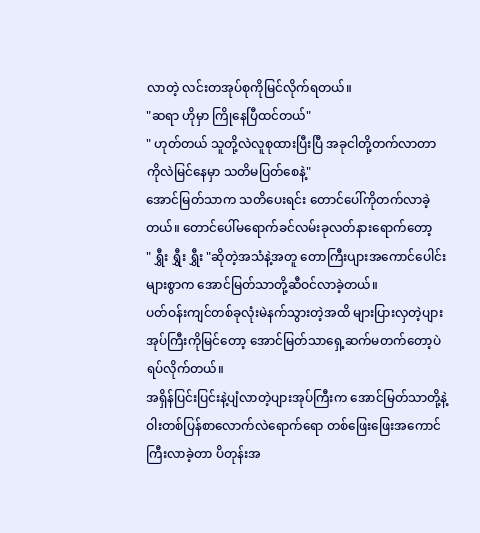လာတဲ့ လင်းတအုပ်စုကိုမြင်လိုက်ရတယ်။
"ဆရာ ဟိုမှာ ကြိုနေပြီထင်တယ်"
" ဟုတ်တယ် သူတို့လဲလူစုထားပြီးပြီ အခုငါတို့တက်လာတာကိုလဲမြင်နေမှာ သတိမပြတ်စေနဲ့"
အောင်မြတ်သာက သတိပေးရင်း တောင်ပေါ်ကိုတက်လာခဲ့တယ်။ တောင်ပေါ်မရောက်ခင်လမ်းခုလတ်နားရောက်တော့
" ရွှီး ရွှီး ရွှီး "ဆိုတဲ့အသံနဲ့အတူ တောကြီးပျားအကောင်ပေါင်းများစွာက အောင်မြတ်သာတို့ဆီဝင်လာခဲ့တယ်။
ပတ်ဝန်းကျင်တစ်ခုလုံးမဲနက်သွားတဲ့အထိ များပြားလှတဲ့ပျားအုပ်ကြီးကိုမြင်တော့ အောင်မြတ်သာရှေ့ဆက်မတက်တော့ပဲ ရပ်လိုက်တယ်။
အရှိန်ပြင်းပြင်းနဲ့ပျံလာတဲ့ပျားအုပ်ကြီးက အောင်မြတ်သာတို့နဲ့ ဝါးတစ်ပြန်စာလောက်လဲရောက်ရော တစ်ဖြေးဖြေးအကောင်ကြီးလာခဲ့တာ ပိတုန်းအ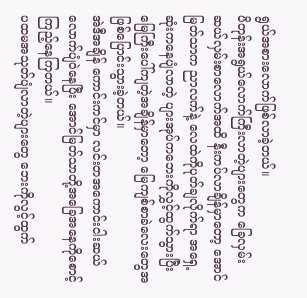ရွယ်အစားလောက်ဖြစ်လာခဲ့တယ်။
ပိတုန်းအရွယ်လောက်ကြီးလာတဲ့ပျားတွေက ခြေလှမ်းဆယ်လှမ်းစာလောက်အထိ နီးကပ်လာချိန်မှာတော့ အောင်မြတ်သာက ညာလက်နဲ့ လေထဲကိုပုတ်ချလိုက်ရာ အရှေ့ဆုံးကနေပျံလာတဲ့ ပျားအုပ်ကဘေးကိုလွှင့်ထွက်သွားပြီး မြေကြီးပေါ်ကျတဲ့အချိန်မှာတော့ မြေကျစ်စာခဲလေးတွေအဖြစ်ပြောင်းသွားခဲ့တယ်။
အဲဒီအချိန် ကောင်းကင်မှာ လင်းတအကောင်းငါးဆယ်လောက်ပျံဝဲနေပြီး အောင်မြတ်သာတို့အခြေအနေကိုစောင့်ကြည့်နေကြတယ်။
ပထမအသုတ်ပျံလာတဲ့ပျားတွေ ဘေးကိုလွင့်ထွက်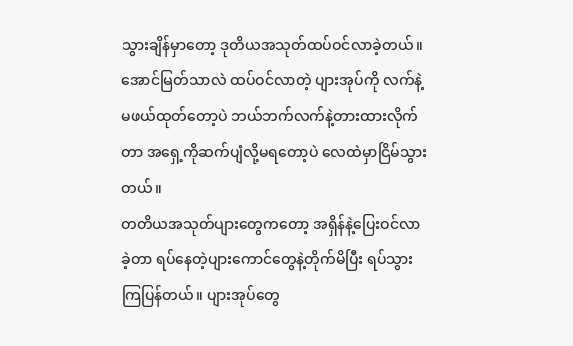သွားချိန်မှာတော့ ဒုတိယအသုတ်ထပ်ဝင်လာခဲ့တယ်။ အောင်မြတ်သာလဲ ထပ်ဝင်လာတဲ့ ပျားအုပ်ကို လက်နဲ့မဖယ်ထုတ်တော့ပဲ ဘယ်ဘက်လက်နဲ့တားထားလိုက်တာ အရှေ့ကိုဆက်ပျံလို့မရတော့ပဲ လေထဲမှာငြိမ်သွားတယ်။
တတိယအသုတ်ပျားတွေကတော့ အရှိန်နဲ့ပြေးဝင်လာခဲ့တာ ရပ်နေတဲ့ပျားကောင်တွေနဲ့တိုက်မိပြီး ရပ်သွားကြပြန်တယ်။ ပျားအုပ်တွေ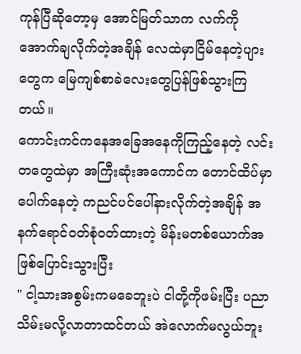ကုန်ပြီဆိုတော့မှ အောင်မြတ်သာက လက်ကိုအောက်ချလိုက်တဲ့အချိန် လေထဲမှာငြိမ်နေတဲ့ပျားတွေက မြေကျစ်စာခဲလေးတွေပြန်ဖြစ်သွားကြတယ်။
ကောင်းကင်ကနေအခြေအနေကိုကြည့်နေတဲ့ လင်းတတွေထဲမှာ အကြီးဆုံးအကောင်က တောင်ထိပ်မှာပေါက်နေတဲ့ ကညင်ပင်ပေါ်နားလိုက်တဲ့အချိန် အနက်ရောင်ဝတ်စုံဝတ်ထားတဲ့ မိန်းမတစ်ယောက်အဖြစ်ပြောင်းသွားပြီး
" ငါ့သားအစွမ်းကမခေဘူးပဲ ငါတို့ကိုဖမ်းပြီး ပညာသိမ်းမလို့လာတာထင်တယ် အဲလောက်မလွယ်ဘူး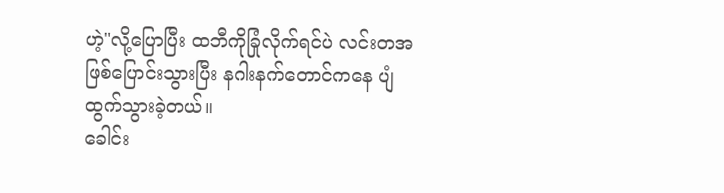ဟဲ့"လို့ပြောပြီး ထဘီကိုခြုံလိုက်ရင်ပဲ လင်းတအဖြစ်ပြောင်းသွားပြီး နဂါးနက်တောင်ကနေ ပျံထွက်သွားခဲ့တယ်။
ခေါင်း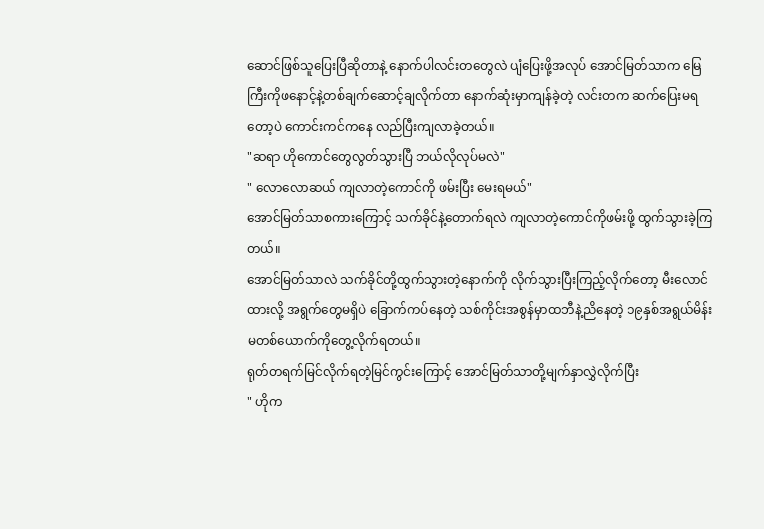ဆောင်ဖြစ်သူပြေးပြီဆိုတာနဲ့ နောက်ပါလင်းတတွေလဲ ပျံပြေးဖို့အလုပ် အောင်မြတ်သာက မြေကြီးကိုဖနောင့်နဲ့တစ်ချက်ဆောင့်ချလိုက်တာ နောက်ဆုံးမှာကျန်ခဲ့တဲ့ လင်းတက ဆက်ပြေးမရတော့ပဲ ကောင်းကင်ကနေ လည်ပြီးကျလာခဲ့တယ်။
"ဆရာ ဟိုကောင်တွေလွတ်သွားပြီ ဘယ်လိုလုပ်မလဲ"
" လောလောဆယ် ကျလာတဲ့ကောင်ကို ဖမ်းပြီး မေးရမယ်"
အောင်မြတ်သာစကားကြောင့် သက်ခိုင်နဲ့တောက်ရလဲ ကျလာတဲ့ကောင်ကိုဖမ်းဖို့ ထွက်သွားခဲ့ကြတယ်။
အောင်မြတ်သာလဲ သက်ခိုင်တို့ထွက်သွားတဲ့နောက်ကို လိုက်သွားပြီးကြည့်လိုက်တော့ မီးလောင်ထားလို့ အရွက်တွေမရှိပဲ ခြောက်ကပ်နေတဲ့ သစ်ကိုင်းအစွန်မှာထဘီနဲ့ညိနေတဲ့ ၁၉နှစ်အရွယ်မိန်းမတစ်ယောက်ကိုတွေ့လိုက်ရတယ်။
ရုတ်တရက်မြင်လိုက်ရတဲ့မြင်ကွင်းကြောင့် အောင်မြတ်သာတို့မျက်နှာလွှဲလိုက်ပြီး
" ဟိုက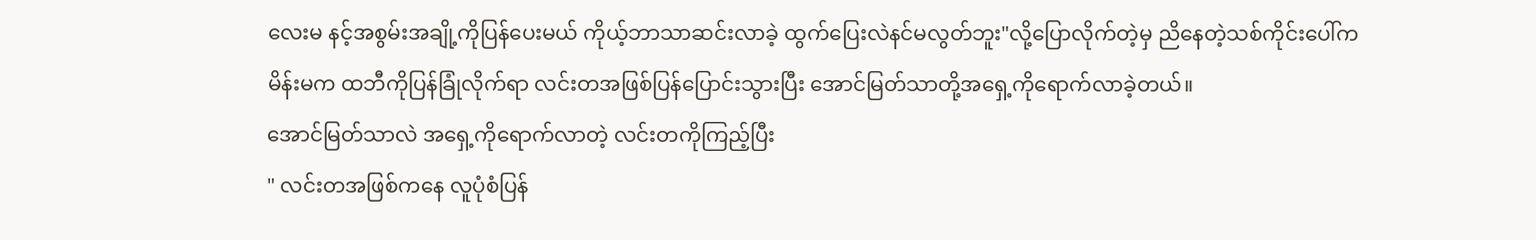လေးမ နင့်အစွမ်းအချို့ကိုပြန်ပေးမယ် ကိုယ့်ဘာသာဆင်းလာခဲ့ ထွက်ပြေးလဲနင်မလွတ်ဘူး"လို့ပြောလိုက်တဲ့မှ ညိနေတဲ့သစ်ကိုင်းပေါ်ကမိန်းမက ထဘီကိုပြန်ခြုံလိုက်ရာ လင်းတအဖြစ်ပြန်ပြောင်းသွားပြီး အောင်မြတ်သာတို့အရှေ့ကိုရောက်လာခဲ့တယ်။
အောင်မြတ်သာလဲ အရှေ့ကိုရောက်လာတဲ့ လင်းတကိုကြည့်ပြီး
" လင်းတအဖြစ်ကနေ လူပုံစံပြန်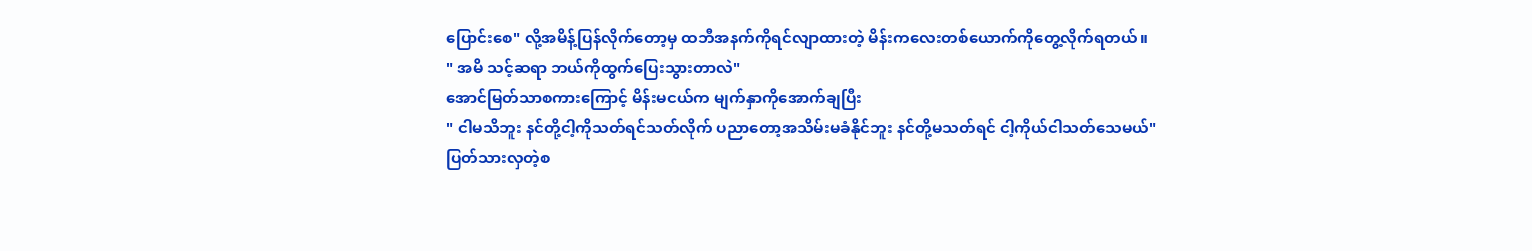ပြောင်းစေ" လို့အမိန့်ပြန်လိုက်တော့မှ ထဘီအနက်ကိုရင်လျာထားတဲ့ မိန်းကလေးတစ်ယောက်ကိုတွေ့လိုက်ရတယ်။
" အမိ သင့်ဆရာ ဘယ်ကိုထွက်ပြေးသွားတာလဲ"
အောင်မြတ်သာစကားကြောင့် မိန်းမငယ်က မျက်နှာကိုအောက်ချပြီး
" ငါမသိဘူး နင်တို့ငါ့ကိုသတ်ရင်သတ်လိုက် ပညာတော့အသိမ်းမခံနိုင်ဘူး နင်တို့မသတ်ရင် ငါ့ကိုယ်ငါသတ်သေမယ်"
ပြတ်သားလှတဲ့စ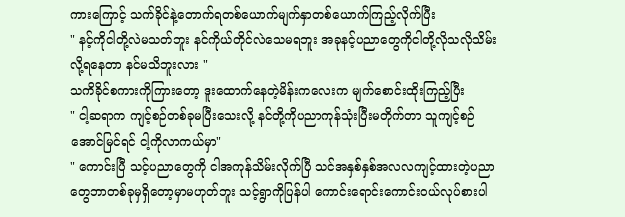ကားကြောင့် သက်ခိုင်နဲ့တောက်ရတစ်ယောက်မျက်နှာတစ်ယောက်ကြည့်လိုက်ပြီး
" နင့်ကိုငါတို့လဲမသတ်ဘူး နင်ကိုယ်တိုင်လဲသေမရဘူး အခုနင့်ပညာတွေကိုငါတို့လိုသလိုသိမ်းလို့ရနေတာ နင်မသိဘူးလား "
သကိခိုင်စကားကိုကြားတော့ ဒူးထောက်နေတဲ့မိန်းကလေးက မျက်စောင်းထိုးကြည့်ပြီး
" ငါ့ဆရာက ကျင့်စဉ်တစ်ခုမပြီးသေးလို့ နင်တို့ကိုပညာကုန်သုံးပြီးမတိုက်တာ သူကျင့်စဉ်အောင်မြင်ရင် ငါ့ကိုလာကယ်မှာ"
" ကောင်းပြီ သင့်ပညာတွေကို ငါအကုန်သိမ်းလိုက်ပြီ သင်အနှစ်နှစ်အလလကျင့်ထားတဲ့ပညာတွေဘာတစ်ခုမှရှိတော့မှာမဟုတ်ဘူး သင့်ရွာကိုပြန်ပါ ကောင်းရောင်းကောင်းဝယ်လုပ်စားပါ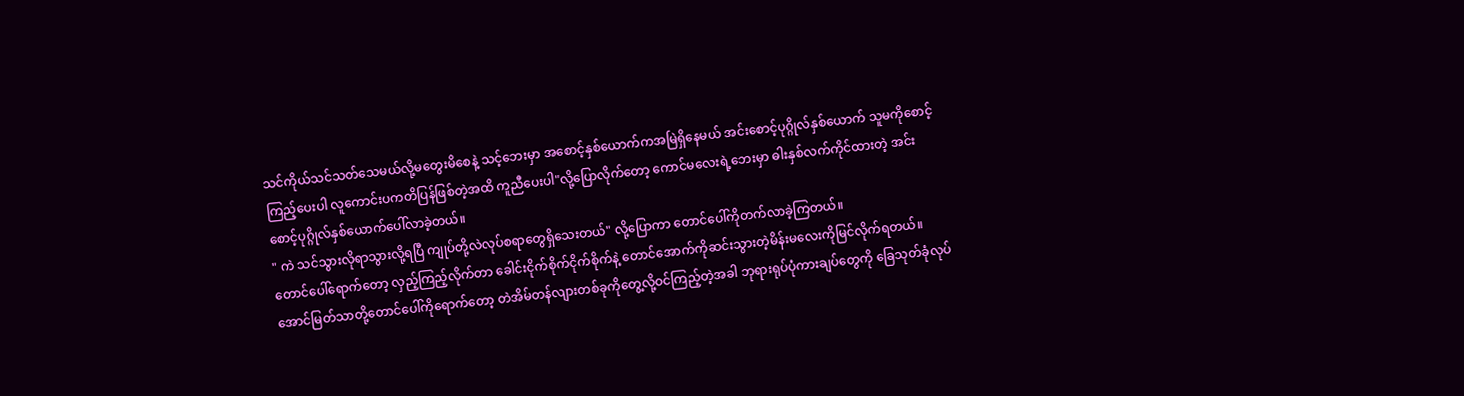သင်ကိုယ်သင်သတ်သေမယ်လို့မတွေးမိစေနဲ့ သင့်ဘေးမှာ အစောင့်နှစ်ယောက်ကအမြဲရှိနေမယ် အင်းစောင့်ပုဂ္ဂိုလ်နှစ်ယောက် သူမကိုစောင့်ကြည့်ပေးပါ လူကောင်းပကတိပြန်ဖြစ်တဲ့အထိ ကူညီပေးပါ"လို့ပြောလိုက်တော့ ကောင်မလေးရဲ့ဘေးမှာ ဓါးနှစ်လက်ကိုင်ထားတဲ့ အင်းစောင့်ပုဂ္ဂိုလ်နှစ်ယောက်ပေါ်လာခဲ့တယ်။
" ကဲ သင်သွားလိုရာသွားလို့ရပြီ ကျုပ်တို့လဲလုပ်စရာတွေရှိသေးတယ်" လို့ပြောကာ တောင်ပေါ်ကိုတက်လာခဲ့ကြတယ်။
တောင်ပေါ်ရောက်တော့ လှည့်ကြည့်လိုက်တာ ခေါင်းငိုက်စိုက်ငိုက်စိုက်နဲ့ တောင်အောက်ကိုဆင်းသွားတဲ့မိန်းမလေးကိုမြင်လိုက်ရတယ်။
အောင်မြတ်သာတို့တောင်ပေါ်ကိုရောက်တော့ တဲအိမ်တန်လျားတစ်ခုကိုတွေ့လို့ဝင်ကြည့်တဲ့အခါ ဘုရားရုပ်ပုံကားချပ်တွေကို ခြေသုတ်ခုံလုပ်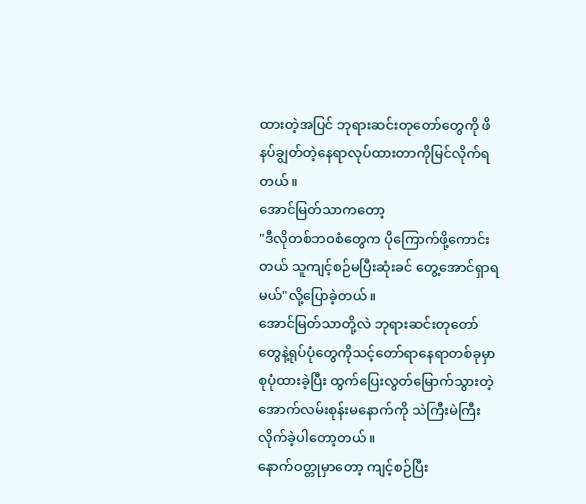ထားတဲ့အပြင် ဘုရားဆင်းတုတော်တွေကို ဖိနပ်ချွတ်တဲ့နေရာလုပ်ထားတာကိုမြင်လိုက်ရတယ်။
အောင်မြတ်သာကတော့
"ဒီလိုတစ်ဘဝစံတွေက ပိုကြောက်ဖို့ကောင်းတယ် သူကျင့်စဉ်မပြီးဆုံးခင် တွေ့အောင်ရှာရမယ်"လို့ပြောခဲ့တယ်။
အောင်မြတ်သာတို့လဲ ဘုရားဆင်းတုတော်တွေနဲ့ရုပ်ပုံတွေကိုသင့်တော်ရာနေရာတစ်ခုမှာစုပုံထားခဲ့ပြီး ထွက်ပြေးလွတ်မြောက်သွားတဲ့ အောက်လမ်းစုန်းမနောက်ကို သဲကြီးမဲကြီးလိုက်ခဲ့ပါတော့တယ်။
နောက်ဝတ္တုမှာတော့ ကျင့်စဉ်ပြီး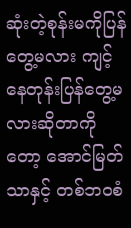ဆုံးတဲ့စုန်းမကိုပြန်တွေ့မလား ကျင့်နေတုန်းပြန်တွေ့မလားဆိုတာကိုတော့ အောင်မြတ်သာနှင့် တစ်ဘဝစံ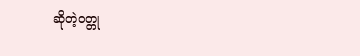ဆိုတဲ့ဝတ္တု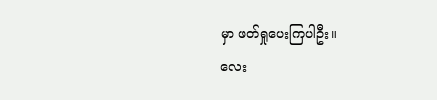မှာ ဖတ်ရှုပေးကြပါဦး။
လေး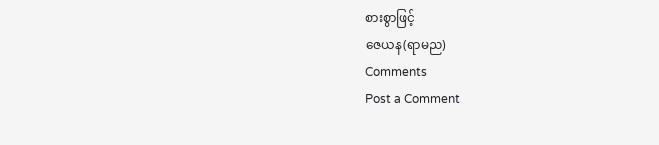စားစွာဖြင့်
ဇေယန(ရာမည)
Comments
Post a Comment